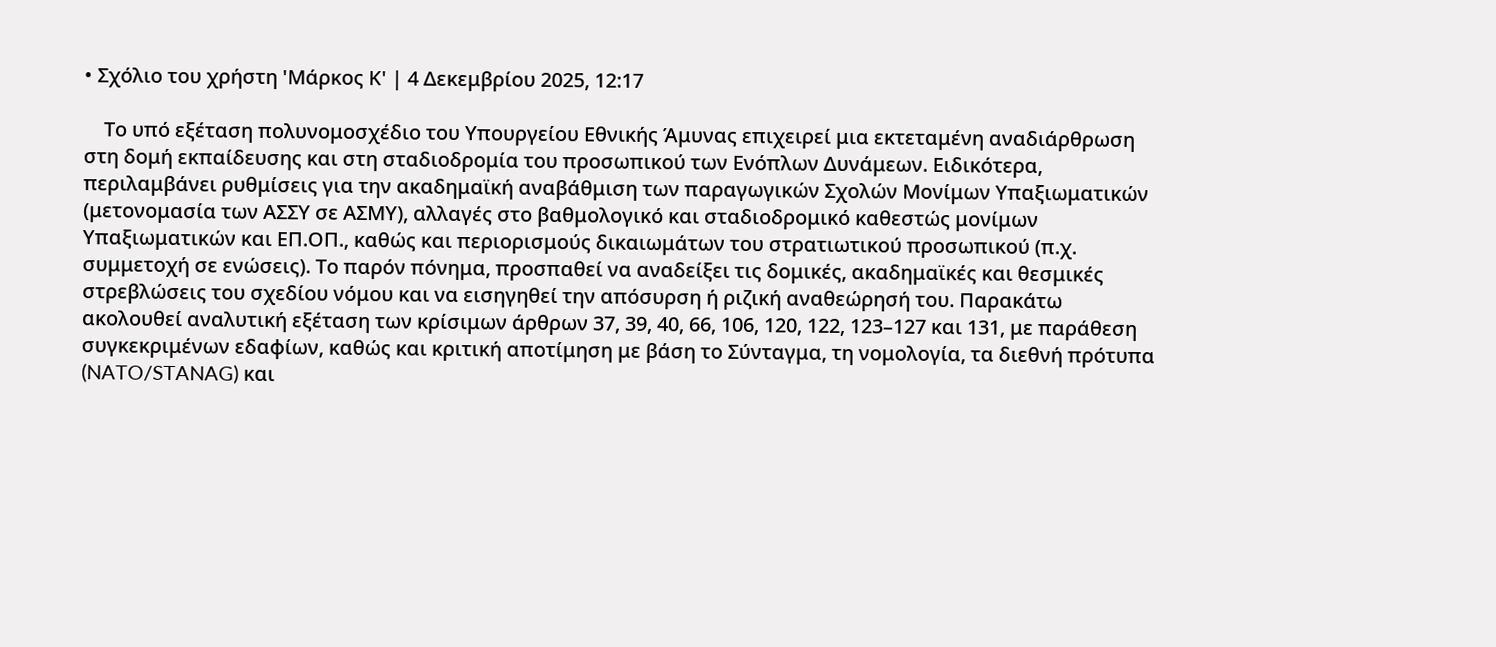• Σχόλιο του χρήστη 'Μάρκος Κ' | 4 Δεκεμβρίου 2025, 12:17

    Το υπό εξέταση πολυνομοσχέδιο του Υπουργείου Εθνικής Άμυνας επιχειρεί μια εκτεταμένη αναδιάρθρωση στη δομή εκπαίδευσης και στη σταδιοδρομία του προσωπικού των Ενόπλων Δυνάμεων. Ειδικότερα, περιλαμβάνει ρυθμίσεις για την ακαδημαϊκή αναβάθμιση των παραγωγικών Σχολών Μονίμων Υπαξιωματικών (μετονομασία των ΑΣΣΥ σε ΑΣΜΥ), αλλαγές στο βαθμολογικό και σταδιοδρομικό καθεστώς μονίμων Υπαξιωματικών και ΕΠ.ΟΠ., καθώς και περιορισμούς δικαιωμάτων του στρατιωτικού προσωπικού (π.χ. συμμετοχή σε ενώσεις). Το παρόν πόνημα, προσπαθεί να αναδείξει τις δομικές, ακαδημαϊκές και θεσμικές στρεβλώσεις του σχεδίου νόμου και να εισηγηθεί την απόσυρση ή ριζική αναθεώρησή του. Παρακάτω ακολουθεί αναλυτική εξέταση των κρίσιμων άρθρων 37, 39, 40, 66, 106, 120, 122, 123–127 και 131, με παράθεση συγκεκριμένων εδαφίων, καθώς και κριτική αποτίμηση με βάση το Σύνταγμα, τη νομολογία, τα διεθνή πρότυπα (NATO/STANAG) και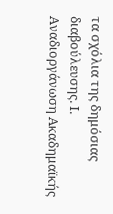τα σχόλια της δημόσιας διαβούλευσης. Ι. Αναδιοργάνωση Ακαδημαϊκής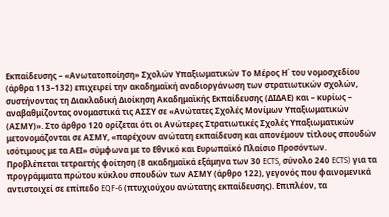Εκπαίδευσης – «Ανωτατοποίηση» Σχολών Υπαξιωματικών Το Μέρος Η΄ του νομοσχεδίου (άρθρα 113–132) επιχειρεί την ακαδημαϊκή αναδιοργάνωση των στρατιωτικών σχολών, συστήνοντας τη Διακλαδική Διοίκηση Ακαδημαϊκής Εκπαίδευσης (ΔΙΔΑΕ) και – κυρίως – αναβαθμίζοντας ονομαστικά τις ΑΣΣΥ σε «Ανώτατες Σχολές Μονίμων Υπαξιωματικών (ΑΣΜΥ)». Στο άρθρο 120 ορίζεται ότι οι Ανώτερες Στρατιωτικές Σχολές Υπαξιωματικών μετονομάζονται σε ΑΣΜΥ, «παρέχουν ανώτατη εκπαίδευση και απονέμουν τίτλους σπουδών ισότιμους με τα ΑΕΙ» σύμφωνα με το Εθνικό και Ευρωπαϊκό Πλαίσιο Προσόντων. Προβλέπεται τετραετής φοίτηση (8 ακαδημαϊκά εξάμηνα των 30 ECTS, σύνολο 240 ECTS) για τα προγράμματα πρώτου κύκλου σπουδών των ΑΣΜΥ (άρθρο 122), γεγονός που φαινομενικά αντιστοιχεί σε επίπεδο EQF-6 (πτυχιούχου ανώτατης εκπαίδευσης). Επιπλέον, τα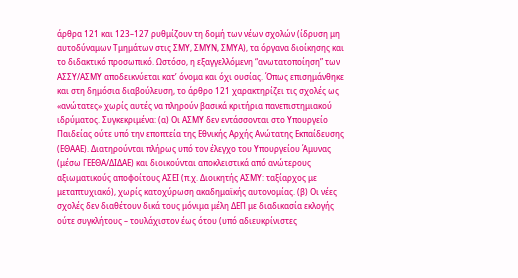άρθρα 121 και 123–127 ρυθμίζουν τη δομή των νέων σχολών (ίδρυση μη αυτοδύναμων Τμημάτων στις ΣΜΥ, ΣΜΥΝ, ΣΜΥΑ), τα όργανα διοίκησης και το διδακτικό προσωπικό. Ωστόσο, η εξαγγελλόμενη “ανωτατοποίηση” των ΑΣΣΥ/ΑΣΜΥ αποδεικνύεται κατ’ όνομα και όχι ουσίας. Όπως επισημάνθηκε και στη δημόσια διαβούλευση, το άρθρο 121 χαρακτηρίζει τις σχολές ως «ανώτατες» χωρίς αυτές να πληρούν βασικά κριτήρια πανεπιστημιακού ιδρύματος. Συγκεκριμένα: (α) Οι ΑΣΜΥ δεν εντάσσονται στο Υπουργείο Παιδείας ούτε υπό την εποπτεία της Εθνικής Αρχής Ανώτατης Εκπαίδευσης (ΕΘΑΑΕ). Διατηρούνται πλήρως υπό τον έλεγχο του Υπουργείου Άμυνας (μέσω ΓΕΕΘΑ/ΔΙΔΑΕ) και διοικούνται αποκλειστικά από ανώτερους αξιωματικούς αποφοίτους ΑΣΕΙ (π.χ. Διοικητής ΑΣΜΥ: ταξίαρχος με μεταπτυχιακό), χωρίς κατοχύρωση ακαδημαϊκής αυτονομίας. (β) Οι νέες σχολές δεν διαθέτουν δικά τους μόνιμα μέλη ΔΕΠ με διαδικασία εκλογής ούτε συγκλήτους – τουλάχιστον έως ότου (υπό αδιευκρίνιστες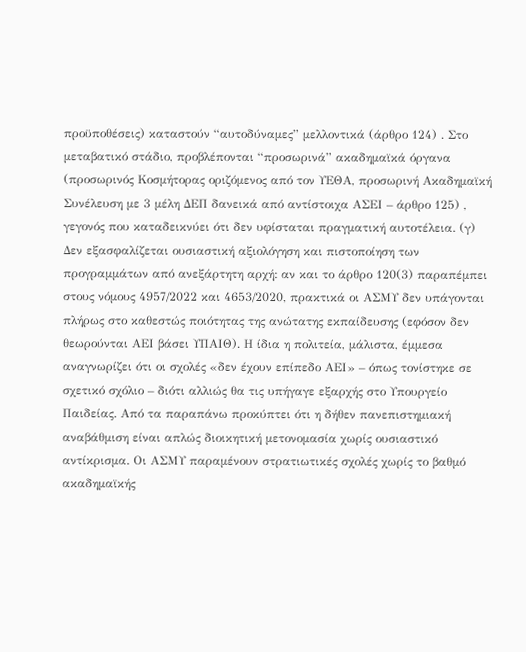προϋποθέσεις) καταστούν “αυτοδύναμες” μελλοντικά (άρθρο 124) . Στο μεταβατικό στάδιο, προβλέπονται “προσωρινά” ακαδημαϊκά όργανα (προσωρινός Κοσμήτορας οριζόμενος από τον ΥΕΘΑ, προσωρινή Ακαδημαϊκή Συνέλευση με 3 μέλη ΔΕΠ δανεικά από αντίστοιχα ΑΣΕΙ – άρθρο 125) , γεγονός που καταδεικνύει ότι δεν υφίσταται πραγματική αυτοτέλεια. (γ) Δεν εξασφαλίζεται ουσιαστική αξιολόγηση και πιστοποίηση των προγραμμάτων από ανεξάρτητη αρχή: αν και το άρθρο 120(3) παραπέμπει στους νόμους 4957/2022 και 4653/2020, πρακτικά οι ΑΣΜΥ δεν υπάγονται πλήρως στο καθεστώς ποιότητας της ανώτατης εκπαίδευσης (εφόσον δεν θεωρούνται ΑΕΙ βάσει ΥΠΑΙΘ). Η ίδια η πολιτεία, μάλιστα, έμμεσα αναγνωρίζει ότι οι σχολές «δεν έχουν επίπεδο ΑΕΙ» – όπως τονίστηκε σε σχετικό σχόλιο – διότι αλλιώς θα τις υπήγαγε εξαρχής στο Υπουργείο Παιδείας. Από τα παραπάνω προκύπτει ότι η δήθεν πανεπιστημιακή αναβάθμιση είναι απλώς διοικητική μετονομασία χωρίς ουσιαστικό αντίκρισμα. Οι ΑΣΜΥ παραμένουν στρατιωτικές σχολές χωρίς το βαθμό ακαδημαϊκής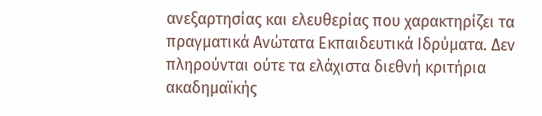ανεξαρτησίας και ελευθερίας που χαρακτηρίζει τα πραγματικά Ανώτατα Εκπαιδευτικά Ιδρύματα. Δεν πληρούνται ούτε τα ελάχιστα διεθνή κριτήρια ακαδημαϊκής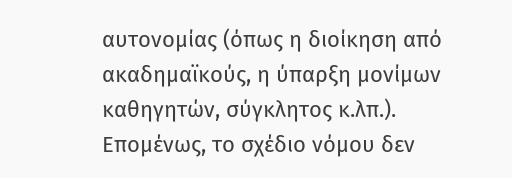αυτονομίας (όπως η διοίκηση από ακαδημαϊκούς, η ύπαρξη μονίμων καθηγητών, σύγκλητος κ.λπ.). Επομένως, το σχέδιο νόμου δεν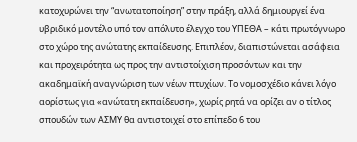κατοχυρώνει την “ανωτατοποίηση” στην πράξη, αλλά δημιουργεί ένα υβριδικό μοντέλο υπό τον απόλυτο έλεγχο του ΥΠΕΘΑ – κάτι πρωτόγνωρο στο χώρο της ανώτατης εκπαίδευσης. Επιπλέον, διαπιστώνεται ασάφεια και προχειρότητα ως προς την αντιστοίχιση προσόντων και την ακαδημαϊκή αναγνώριση των νέων πτυχίων. Το νομοσχέδιο κάνει λόγο αορίστως για «ανώτατη εκπαίδευση», χωρίς ρητά να ορίζει αν ο τίτλος σπουδών των ΑΣΜΥ θα αντιστοιχεί στο επίπεδο 6 του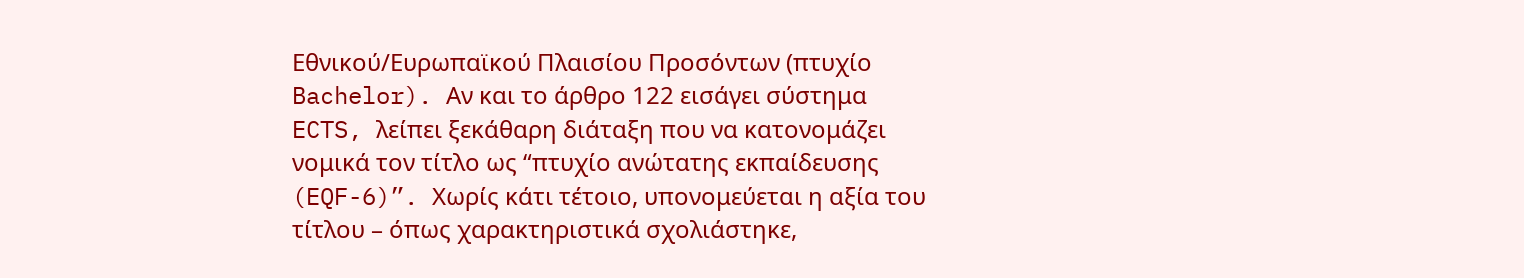Εθνικού/Ευρωπαϊκού Πλαισίου Προσόντων (πτυχίο Bachelor). Αν και το άρθρο 122 εισάγει σύστημα ECTS, λείπει ξεκάθαρη διάταξη που να κατονομάζει νομικά τον τίτλο ως “πτυχίο ανώτατης εκπαίδευσης (EQF-6)”. Χωρίς κάτι τέτοιο, υπονομεύεται η αξία του τίτλου – όπως χαρακτηριστικά σχολιάστηκε,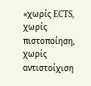«χωρίς ECTS, χωρίς πιστοποίηση, χωρίς αντιστοίχιση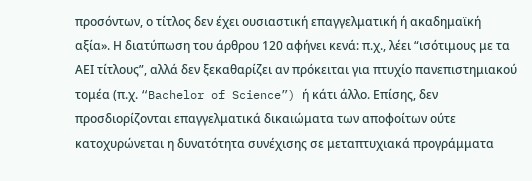προσόντων, ο τίτλος δεν έχει ουσιαστική επαγγελματική ή ακαδημαϊκή αξία». Η διατύπωση του άρθρου 120 αφήνει κενά: π.χ., λέει “ισότιμους με τα ΑΕΙ τίτλους”, αλλά δεν ξεκαθαρίζει αν πρόκειται για πτυχίο πανεπιστημιακού τομέα (π.χ. “Bachelor of Science”) ή κάτι άλλο. Επίσης, δεν προσδιορίζονται επαγγελματικά δικαιώματα των αποφοίτων ούτε κατοχυρώνεται η δυνατότητα συνέχισης σε μεταπτυχιακά προγράμματα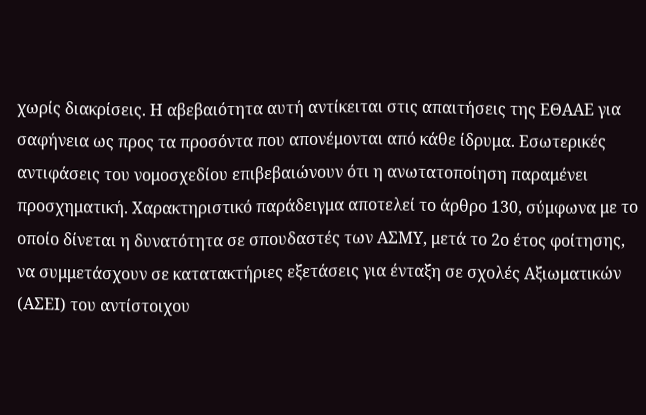χωρίς διακρίσεις. Η αβεβαιότητα αυτή αντίκειται στις απαιτήσεις της ΕΘΑΑΕ για σαφήνεια ως προς τα προσόντα που απονέμονται από κάθε ίδρυμα. Εσωτερικές αντιφάσεις του νομοσχεδίου επιβεβαιώνουν ότι η ανωτατοποίηση παραμένει προσχηματική. Χαρακτηριστικό παράδειγμα αποτελεί το άρθρο 130, σύμφωνα με το οποίο δίνεται η δυνατότητα σε σπουδαστές των ΑΣΜΥ, μετά το 2ο έτος φοίτησης, να συμμετάσχουν σε κατατακτήριες εξετάσεις για ένταξη σε σχολές Αξιωματικών (ΑΣΕΙ) του αντίστοιχου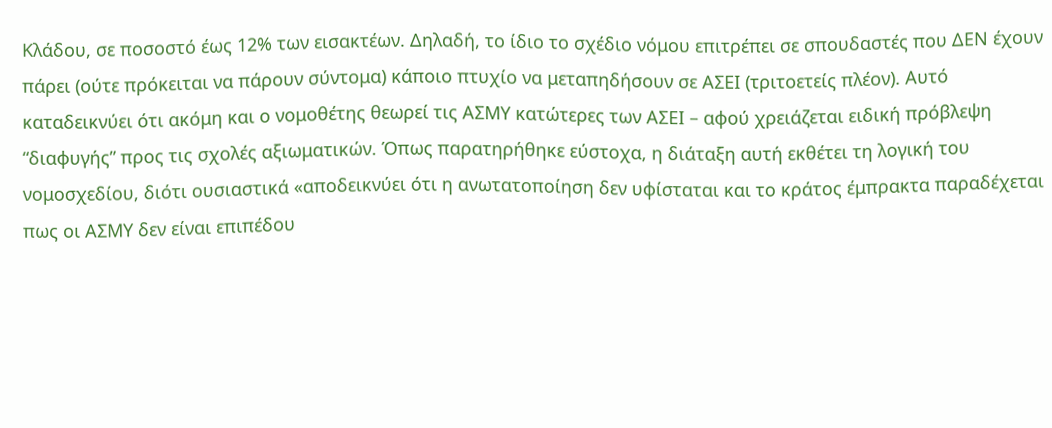Κλάδου, σε ποσοστό έως 12% των εισακτέων. Δηλαδή, το ίδιο το σχέδιο νόμου επιτρέπει σε σπουδαστές που ΔΕΝ έχουν πάρει (ούτε πρόκειται να πάρουν σύντομα) κάποιο πτυχίο να μεταπηδήσουν σε ΑΣΕΙ (τριτοετείς πλέον). Αυτό καταδεικνύει ότι ακόμη και ο νομοθέτης θεωρεί τις ΑΣΜΥ κατώτερες των ΑΣΕΙ – αφού χρειάζεται ειδική πρόβλεψη “διαφυγής” προς τις σχολές αξιωματικών. Όπως παρατηρήθηκε εύστοχα, η διάταξη αυτή εκθέτει τη λογική του νομοσχεδίου, διότι ουσιαστικά «αποδεικνύει ότι η ανωτατοποίηση δεν υφίσταται και το κράτος έμπρακτα παραδέχεται πως οι ΑΣΜΥ δεν είναι επιπέδου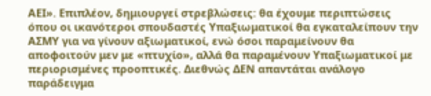ΑΕΙ». Επιπλέον, δημιουργεί στρεβλώσεις: θα έχουμε περιπτώσεις όπου οι ικανότεροι σπουδαστές Υπαξιωματικοί θα εγκαταλείπουν την ΑΣΜΥ για να γίνουν αξιωματικοί, ενώ όσοι παραμείνουν θα αποφοιτούν μεν με «πτυχίο», αλλά θα παραμένουν Υπαξιωματικοί με περιορισμένες προοπτικές. Διεθνώς ΔΕΝ απαντάται ανάλογο παράδειγμα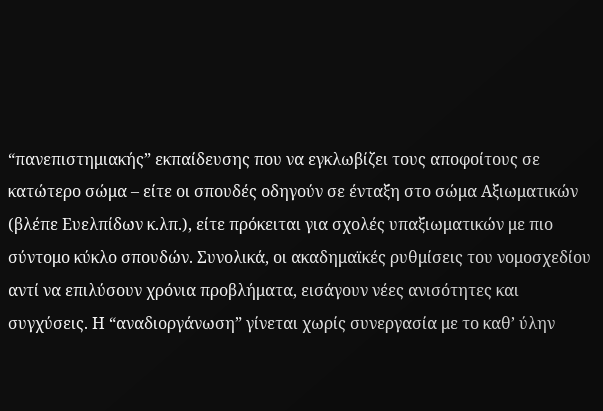“πανεπιστημιακής” εκπαίδευσης που να εγκλωβίζει τους αποφοίτους σε κατώτερο σώμα – είτε οι σπουδές οδηγούν σε ένταξη στο σώμα Αξιωματικών (βλέπε Ευελπίδων κ.λπ.), είτε πρόκειται για σχολές υπαξιωματικών με πιο σύντομο κύκλο σπουδών. Συνολικά, οι ακαδημαϊκές ρυθμίσεις του νομοσχεδίου αντί να επιλύσουν χρόνια προβλήματα, εισάγουν νέες ανισότητες και συγχύσεις. Η “αναδιοργάνωση” γίνεται χωρίς συνεργασία με το καθ’ ύλην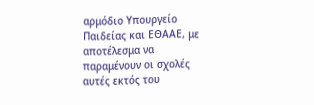αρμόδιο Υπουργείο Παιδείας και ΕΘΑΑΕ, με αποτέλεσμα να παραμένουν οι σχολές αυτές εκτός του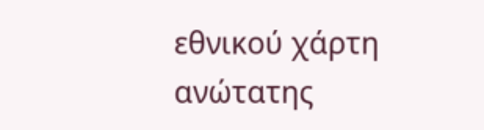εθνικού χάρτη ανώτατης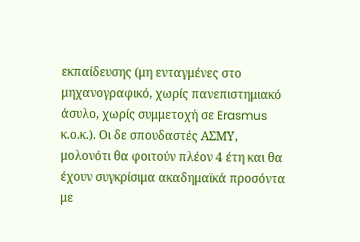εκπαίδευσης (μη ενταγμένες στο μηχανογραφικό, χωρίς πανεπιστημιακό άσυλο, χωρίς συμμετοχή σε Erasmus κ.ο.κ.). Οι δε σπουδαστές ΑΣΜΥ, μολονότι θα φοιτούν πλέον 4 έτη και θα έχουν συγκρίσιμα ακαδημαϊκά προσόντα με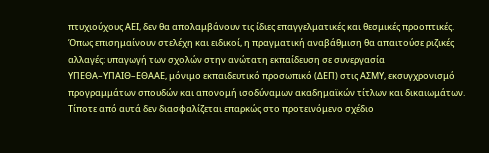πτυχιούχους ΑΕΙ, δεν θα απολαμβάνουν τις ίδιες επαγγελματικές και θεσμικές προοπτικές. Όπως επισημαίνουν στελέχη και ειδικοί, η πραγματική αναβάθμιση θα απαιτούσε ριζικές αλλαγές: υπαγωγή των σχολών στην ανώτατη εκπαίδευση σε συνεργασία ΥΠΕΘΑ–ΥΠΑΙΘ–ΕΘΑΑΕ, μόνιμο εκπαιδευτικό προσωπικό (ΔΕΠ) στις ΑΣΜΥ, εκσυγχρονισμό προγραμμάτων σπουδών και απονομή ισοδύναμων ακαδημαϊκών τίτλων και δικαιωμάτων. Τίποτε από αυτά δεν διασφαλίζεται επαρκώς στο προτεινόμενο σχέδιο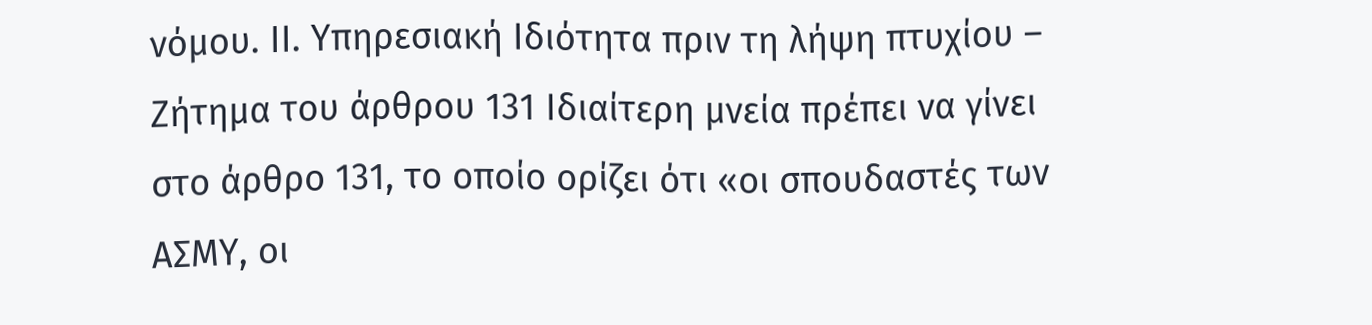νόμου. ΙΙ. Υπηρεσιακή Ιδιότητα πριν τη λήψη πτυχίου – Ζήτημα του άρθρου 131 Ιδιαίτερη μνεία πρέπει να γίνει στο άρθρο 131, το οποίο ορίζει ότι «οι σπουδαστές των ΑΣΜΥ, οι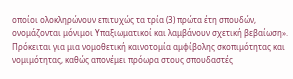οποίοι ολοκληρώνουν επιτυχώς τα τρία (3) πρώτα έτη σπουδών, ονομάζονται μόνιμοι Υπαξιωματικοί και λαμβάνουν σχετική βεβαίωση». Πρόκειται για μια νομοθετική καινοτομία αμφίβολης σκοπιμότητας και νομιμότητας, καθώς απονέμει πρόωρα στους σπουδαστές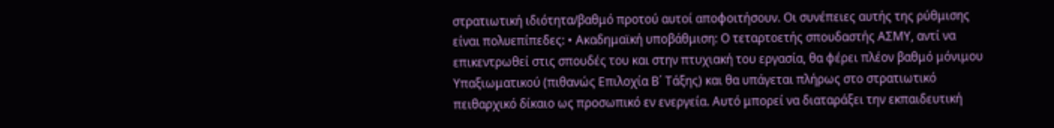στρατιωτική ιδιότητα/βαθμό προτού αυτοί αποφοιτήσουν. Οι συνέπειες αυτής της ρύθμισης είναι πολυεπίπεδες: • Ακαδημαϊκή υποβάθμιση: Ο τεταρτοετής σπουδαστής ΑΣΜΥ, αντί να επικεντρωθεί στις σπουδές του και στην πτυχιακή του εργασία, θα φέρει πλέον βαθμό μόνιμου Υπαξιωματικού (πιθανώς Επιλοχία Β΄ Τάξης) και θα υπάγεται πλήρως στο στρατιωτικό πειθαρχικό δίκαιο ως προσωπικό εν ενεργεία. Αυτό μπορεί να διαταράξει την εκπαιδευτική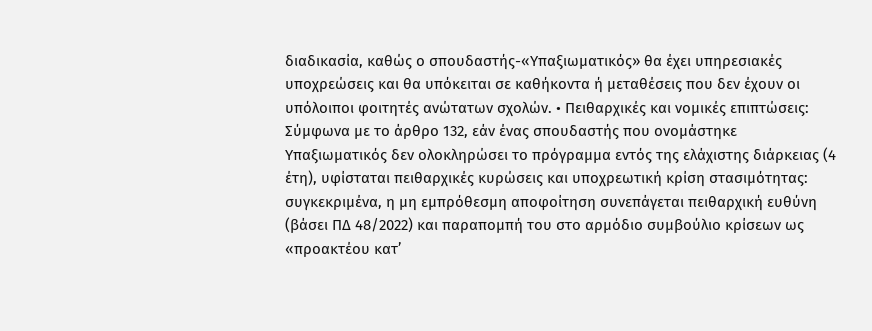διαδικασία, καθώς ο σπουδαστής-«Υπαξιωματικός» θα έχει υπηρεσιακές υποχρεώσεις και θα υπόκειται σε καθήκοντα ή μεταθέσεις που δεν έχουν οι υπόλοιποι φοιτητές ανώτατων σχολών. • Πειθαρχικές και νομικές επιπτώσεις: Σύμφωνα με το άρθρο 132, εάν ένας σπουδαστής που ονομάστηκε Υπαξιωματικός δεν ολοκληρώσει το πρόγραμμα εντός της ελάχιστης διάρκειας (4 έτη), υφίσταται πειθαρχικές κυρώσεις και υποχρεωτική κρίση στασιμότητας: συγκεκριμένα, η μη εμπρόθεσμη αποφοίτηση συνεπάγεται πειθαρχική ευθύνη (βάσει ΠΔ 48/2022) και παραπομπή του στο αρμόδιο συμβούλιο κρίσεων ως «προακτέου κατ’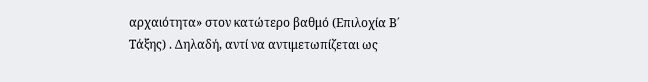αρχαιότητα» στον κατώτερο βαθμό (Επιλοχία Β΄ Τάξης) . Δηλαδή, αντί να αντιμετωπίζεται ως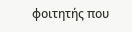φοιτητής που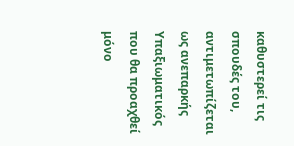καθυστερεί τις σπουδές του, αντιμετωπίζεται ως ανεπαρκής Υπαξιωματικός που θα προαχθεί μόνο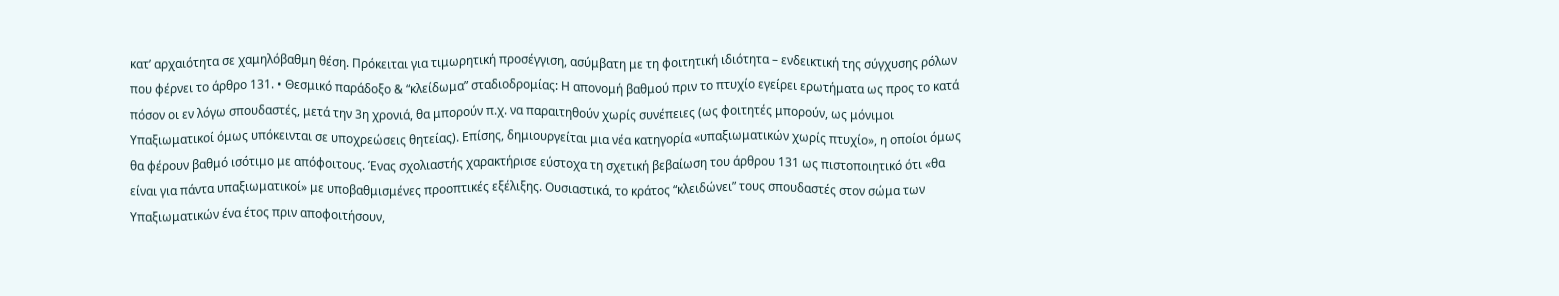κατ’ αρχαιότητα σε χαμηλόβαθμη θέση. Πρόκειται για τιμωρητική προσέγγιση, ασύμβατη με τη φοιτητική ιδιότητα – ενδεικτική της σύγχυσης ρόλων που φέρνει το άρθρο 131. • Θεσμικό παράδοξο & “κλείδωμα” σταδιοδρομίας: Η απονομή βαθμού πριν το πτυχίο εγείρει ερωτήματα ως προς το κατά πόσον οι εν λόγω σπουδαστές, μετά την 3η χρονιά, θα μπορούν π.χ. να παραιτηθούν χωρίς συνέπειες (ως φοιτητές μπορούν, ως μόνιμοι Υπαξιωματικοί όμως υπόκεινται σε υποχρεώσεις θητείας). Επίσης, δημιουργείται μια νέα κατηγορία «υπαξιωματικών χωρίς πτυχίο», η οποίοι όμως θα φέρουν βαθμό ισότιμο με απόφοιτους. Ένας σχολιαστής χαρακτήρισε εύστοχα τη σχετική βεβαίωση του άρθρου 131 ως πιστοποιητικό ότι «θα είναι για πάντα υπαξιωματικοί» με υποβαθμισμένες προοπτικές εξέλιξης. Ουσιαστικά, το κράτος “κλειδώνει” τους σπουδαστές στον σώμα των Υπαξιωματικών ένα έτος πριν αποφοιτήσουν,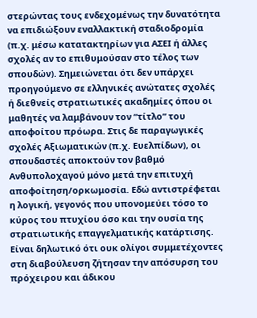στερώντας τους ενδεχομένως την δυνατότητα να επιδιώξουν εναλλακτική σταδιοδρομία (π.χ. μέσω κατατακτηρίων για ΑΣΕΙ ή άλλες σχολές αν το επιθυμούσαν στο τέλος των σπουδών). Σημειώνεται ότι δεν υπάρχει προηγούμενο σε ελληνικές ανώτατες σχολές ή διεθνείς στρατιωτικές ακαδημίες όπου οι μαθητές να λαμβάνουν τον “τίτλο” του αποφοίτου πρόωρα. Στις δε παραγωγικές σχολές Αξιωματικών (π.χ. Ευελπίδων), οι σπουδαστές αποκτούν τον βαθμό Ανθυπολοχαγού μόνο μετά την επιτυχή αποφοίτηση/ορκωμοσία. Εδώ αντιστρέφεται η λογική, γεγονός που υπονομεύει τόσο το κύρος του πτυχίου όσο και την ουσία της στρατιωτικής επαγγελματικής κατάρτισης. Είναι δηλωτικό ότι ουκ ολίγοι συμμετέχοντες στη διαβούλευση ζήτησαν την απόσυρση του πρόχειρου και άδικου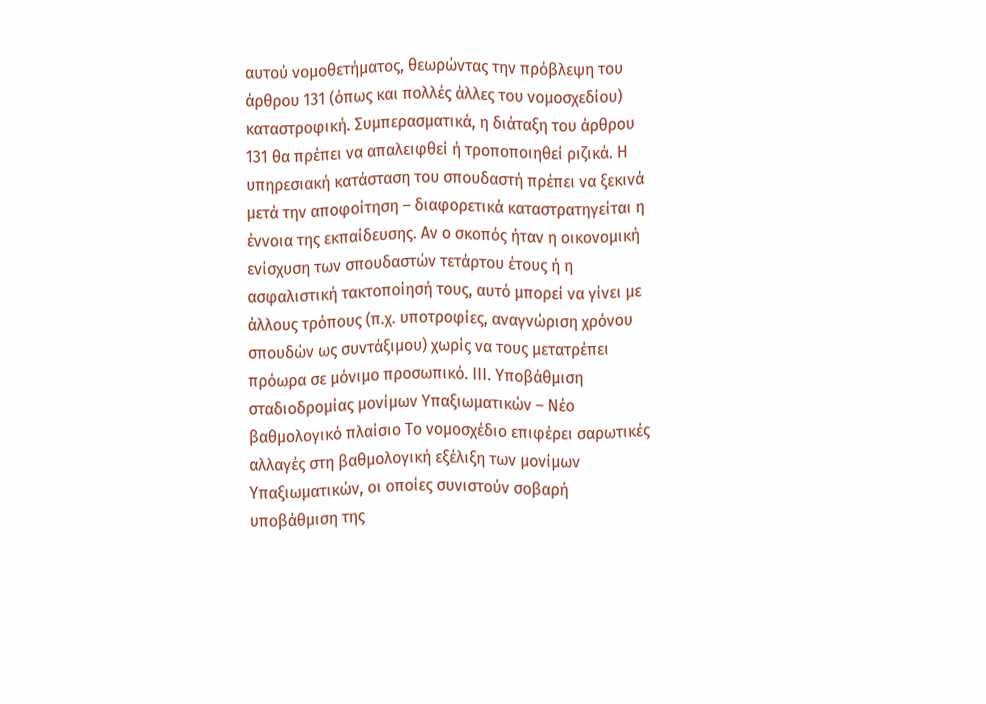αυτού νομοθετήματος, θεωρώντας την πρόβλεψη του άρθρου 131 (όπως και πολλές άλλες του νομοσχεδίου) καταστροφική. Συμπερασματικά, η διάταξη του άρθρου 131 θα πρέπει να απαλειφθεί ή τροποποιηθεί ριζικά. Η υπηρεσιακή κατάσταση του σπουδαστή πρέπει να ξεκινά μετά την αποφοίτηση – διαφορετικά καταστρατηγείται η έννοια της εκπαίδευσης. Αν ο σκοπός ήταν η οικονομική ενίσχυση των σπουδαστών τετάρτου έτους ή η ασφαλιστική τακτοποίησή τους, αυτό μπορεί να γίνει με άλλους τρόπους (π.χ. υποτροφίες, αναγνώριση χρόνου σπουδών ως συντάξιμου) χωρίς να τους μετατρέπει πρόωρα σε μόνιμο προσωπικό. ΙΙΙ. Υποβάθμιση σταδιοδρομίας μονίμων Υπαξιωματικών – Νέο βαθμολογικό πλαίσιο Το νομοσχέδιο επιφέρει σαρωτικές αλλαγές στη βαθμολογική εξέλιξη των μονίμων Υπαξιωματικών, οι οποίες συνιστούν σοβαρή υποβάθμιση της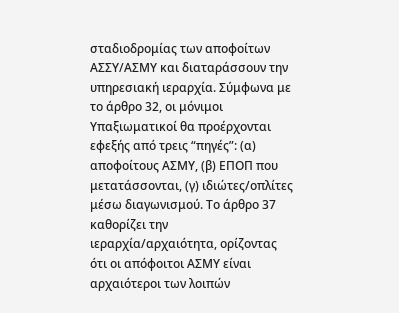σταδιοδρομίας των αποφοίτων ΑΣΣΥ/ΑΣΜΥ και διαταράσσουν την υπηρεσιακή ιεραρχία. Σύμφωνα με το άρθρο 32, οι μόνιμοι Υπαξιωματικοί θα προέρχονται εφεξής από τρεις “πηγές”: (α) αποφοίτους ΑΣΜΥ, (β) ΕΠΟΠ που μετατάσσονται, (γ) ιδιώτες/οπλίτες μέσω διαγωνισμού. Το άρθρο 37 καθορίζει την ιεραρχία/αρχαιότητα, ορίζοντας ότι οι απόφοιτοι ΑΣΜΥ είναι αρχαιότεροι των λοιπών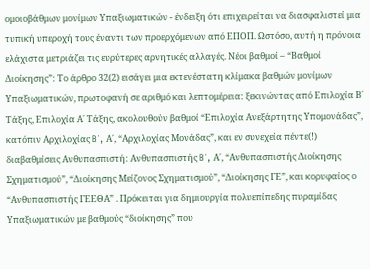ομοιοβάθμων μονίμων Υπαξιωματικών - ένδειξη ότι επιχειρείται να διασφαλιστεί μια τυπική υπεροχή τους έναντι των προερχόμενων από ΕΠΟΠ. Ωστόσο, αυτή η πρόνοια ελάχιστα μετριάζει τις ευρύτερες αρνητικές αλλαγές. Νέοι βαθμοί – “Βαθμοί Διοίκησης”: Το άρθρο 32(2) εισάγει μια εκτενέστατη κλίμακα βαθμών μονίμων Υπαξιωματικών, πρωτοφανή σε αριθμό και λεπτομέρεια: ξεκινώντας από Επιλοχία Β΄ Τάξης, Επιλοχία Α΄ Τάξης, ακολουθούν βαθμοί “Επιλοχία Ανεξάρτητης Υπομονάδας”, κατόπιν Αρχιλοχίας B΄, Α΄, “Αρχιλοχίας Μονάδας”, και εν συνεχεία πέντε(!) διαβαθμίσεις Ανθυπασπιστή: Ανθυπασπιστής B΄, Α΄, “Ανθυπασπιστής Διοίκησης Σχηματισμού”, “Διοίκησης Μείζονος Σχηματισμού”, “Διοίκησης ΓΕ”, και κορυφαίος ο “Ανθυπασπιστής ΓΕΕΘΑ” . Πρόκειται για δημιουργία πολυεπίπεδης πυραμίδας Υπαξιωματικών με βαθμούς “διοίκησης” που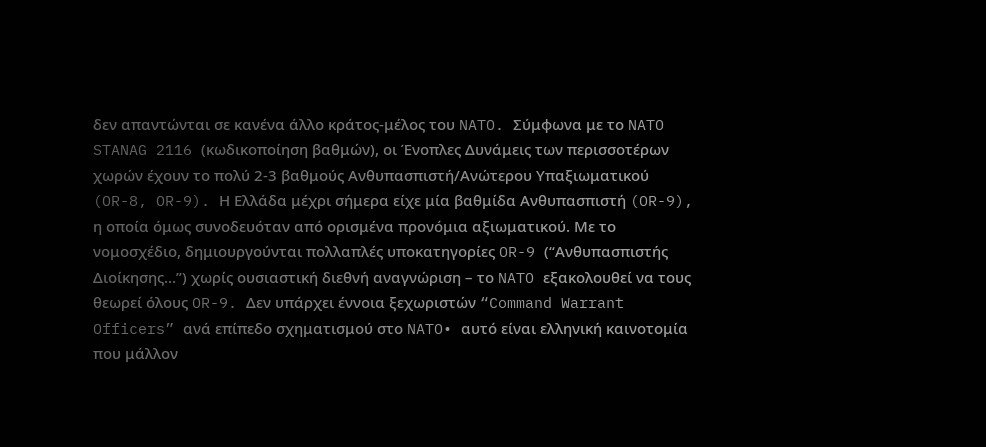δεν απαντώνται σε κανένα άλλο κράτος-μέλος του NATO. Σύμφωνα με το NATO STANAG 2116 (κωδικοποίηση βαθμών), οι Ένοπλες Δυνάμεις των περισσοτέρων χωρών έχουν το πολύ 2-3 βαθμούς Ανθυπασπιστή/Ανώτερου Υπαξιωματικού (OR-8, OR-9). Η Ελλάδα μέχρι σήμερα είχε μία βαθμίδα Ανθυπασπιστή (OR-9), η οποία όμως συνοδευόταν από ορισμένα προνόμια αξιωματικού. Με το νομοσχέδιο, δημιουργούνται πολλαπλές υποκατηγορίες OR-9 (“Ανθυπασπιστής Διοίκησης…”) χωρίς ουσιαστική διεθνή αναγνώριση – το NATO εξακολουθεί να τους θεωρεί όλους OR-9. Δεν υπάρχει έννοια ξεχωριστών “Command Warrant Officers” ανά επίπεδο σχηματισμού στο NATO• αυτό είναι ελληνική καινοτομία που μάλλον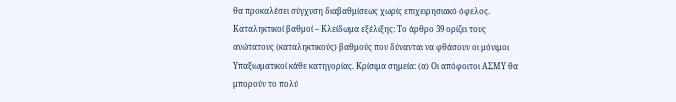θα προκαλέσει σύγχυση διαβαθμίσεως χωρίς επιχειρησιακό όφελος. Καταληκτικοί βαθμοί – Κλείδωμα εξέλιξης: Το άρθρο 39 ορίζει τους ανώτατους (καταληκτικούς) βαθμούς που δύνανται να φθάσουν οι μόνιμοι Υπαξιωματικοί κάθε κατηγορίας. Κρίσιμα σημεία: (α) Οι απόφοιτοι ΑΣΜΥ θα μπορούν το πολύ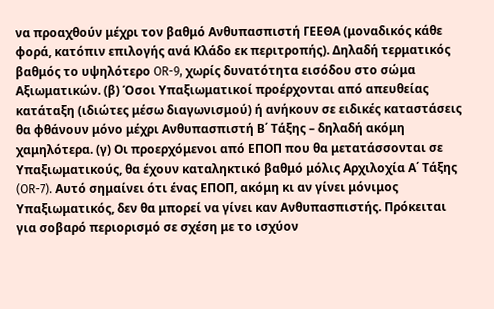να προαχθούν μέχρι τον βαθμό Ανθυπασπιστή ΓΕΕΘΑ (μοναδικός κάθε φορά, κατόπιν επιλογής ανά Κλάδο εκ περιτροπής). Δηλαδή τερματικός βαθμός το υψηλότερο OR-9, χωρίς δυνατότητα εισόδου στο σώμα Αξιωματικών. (β) Όσοι Υπαξιωματικοί προέρχονται από απευθείας κατάταξη (ιδιώτες μέσω διαγωνισμού) ή ανήκουν σε ειδικές καταστάσεις θα φθάνουν μόνο μέχρι Ανθυπασπιστή Β΄ Τάξης – δηλαδή ακόμη χαμηλότερα. (γ) Οι προερχόμενοι από ΕΠΟΠ που θα μετατάσσονται σε Υπαξιωματικούς, θα έχουν καταληκτικό βαθμό μόλις Αρχιλοχία Α΄ Τάξης (OR-7). Αυτό σημαίνει ότι ένας ΕΠΟΠ, ακόμη κι αν γίνει μόνιμος Υπαξιωματικός, δεν θα μπορεί να γίνει καν Ανθυπασπιστής. Πρόκειται για σοβαρό περιορισμό σε σχέση με το ισχύον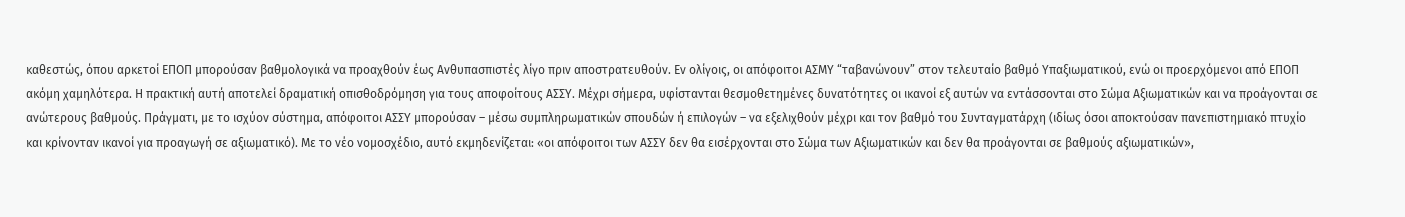καθεστώς, όπου αρκετοί ΕΠΟΠ μπορούσαν βαθμολογικά να προαχθούν έως Ανθυπασπιστές λίγο πριν αποστρατευθούν. Εν ολίγοις, οι απόφοιτοι ΑΣΜΥ “ταβανώνουν” στον τελευταίο βαθμό Υπαξιωματικού, ενώ οι προερχόμενοι από ΕΠΟΠ ακόμη χαμηλότερα. Η πρακτική αυτή αποτελεί δραματική οπισθοδρόμηση για τους αποφοίτους ΑΣΣΥ. Μέχρι σήμερα, υφίστανται θεσμοθετημένες δυνατότητες οι ικανοί εξ αυτών να εντάσσονται στο Σώμα Αξιωματικών και να προάγονται σε ανώτερους βαθμούς. Πράγματι, με το ισχύον σύστημα, απόφοιτοι ΑΣΣΥ μπορούσαν – μέσω συμπληρωματικών σπουδών ή επιλογών – να εξελιχθούν μέχρι και τον βαθμό του Συνταγματάρχη (ιδίως όσοι αποκτούσαν πανεπιστημιακό πτυχίο και κρίνονταν ικανοί για προαγωγή σε αξιωματικό). Με το νέο νομοσχέδιο, αυτό εκμηδενίζεται: «οι απόφοιτοι των ΑΣΣΥ δεν θα εισέρχονται στο Σώμα των Αξιωματικών και δεν θα προάγονται σε βαθμούς αξιωματικών»,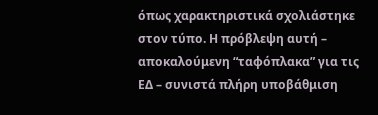όπως χαρακτηριστικά σχολιάστηκε στον τύπο. Η πρόβλεψη αυτή – αποκαλούμενη “ταφόπλακα” για τις ΕΔ – συνιστά πλήρη υποβάθμιση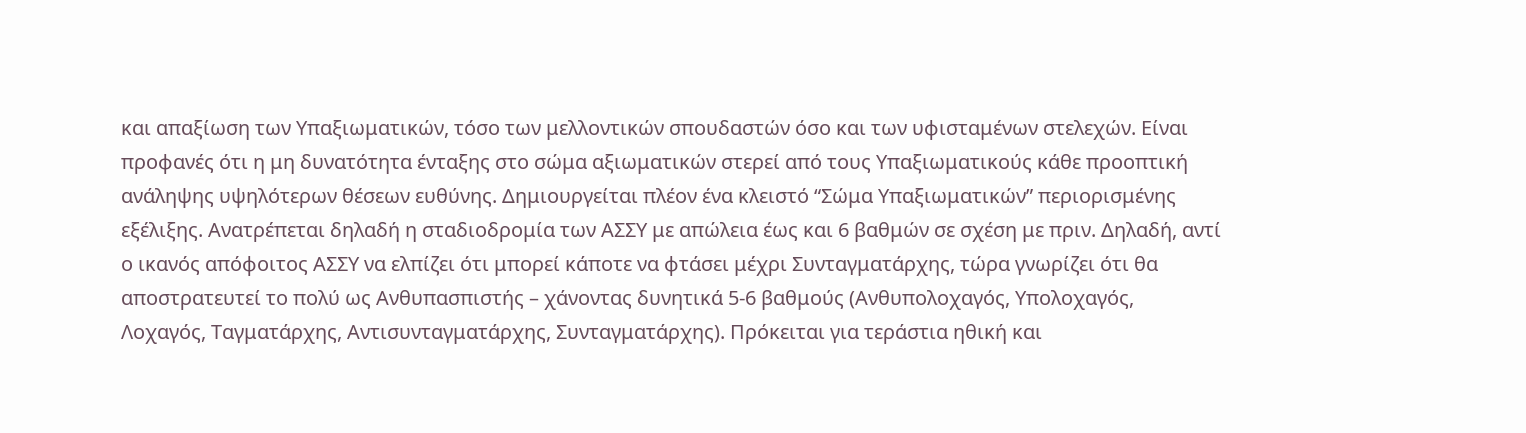και απαξίωση των Υπαξιωματικών, τόσο των μελλοντικών σπουδαστών όσο και των υφισταμένων στελεχών. Είναι προφανές ότι η μη δυνατότητα ένταξης στο σώμα αξιωματικών στερεί από τους Υπαξιωματικούς κάθε προοπτική ανάληψης υψηλότερων θέσεων ευθύνης. Δημιουργείται πλέον ένα κλειστό “Σώμα Υπαξιωματικών” περιορισμένης εξέλιξης. Ανατρέπεται δηλαδή η σταδιοδρομία των ΑΣΣΥ με απώλεια έως και 6 βαθμών σε σχέση με πριν. Δηλαδή, αντί ο ικανός απόφοιτος ΑΣΣΥ να ελπίζει ότι μπορεί κάποτε να φτάσει μέχρι Συνταγματάρχης, τώρα γνωρίζει ότι θα αποστρατευτεί το πολύ ως Ανθυπασπιστής – χάνοντας δυνητικά 5-6 βαθμούς (Ανθυπολοχαγός, Υπολοχαγός, Λοχαγός, Ταγματάρχης, Αντισυνταγματάρχης, Συνταγματάρχης). Πρόκειται για τεράστια ηθική και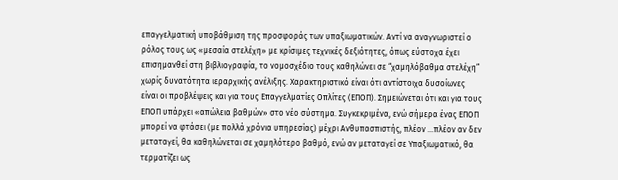επαγγελματική υποβάθμιση της προσφοράς των υπαξιωματικών. Αντί να αναγνωριστεί ο ρόλος τους ως «μεσαία στελέχη» με κρίσιμες τεχνικές δεξιότητες, όπως εύστοχα έχει επισημανθεί στη βιβλιογραφία, το νομοσχέδιο τους καθηλώνει σε “χαμηλόβαθμα στελέχη” χωρίς δυνατότητα ιεραρχικής ανέλιξης. Χαρακτηριστικό είναι ότι αντίστοιχα δυσοίωνες είναι οι προβλέψεις και για τους Επαγγελματίες Οπλίτες (ΕΠΟΠ). Σημειώνεται ότι και για τους ΕΠΟΠ υπάρχει «απώλεια βαθμών» στο νέο σύστημα. Συγκεκριμένα, ενώ σήμερα ένας ΕΠΟΠ μπορεί να φτάσει (με πολλά χρόνια υπηρεσίας) μέχρι Ανθυπασπιστής, πλέον …πλέον αν δεν μεταταγεί, θα καθηλώνεται σε χαμηλότερο βαθμό, ενώ αν μεταταγεί σε Υπαξιωματικό, θα τερματίζει ως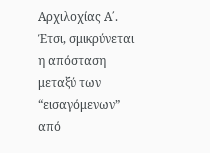Αρχιλοχίας Α΄. Έτσι, σμικρύνεται η απόσταση μεταξύ των “εισαγόμενων” από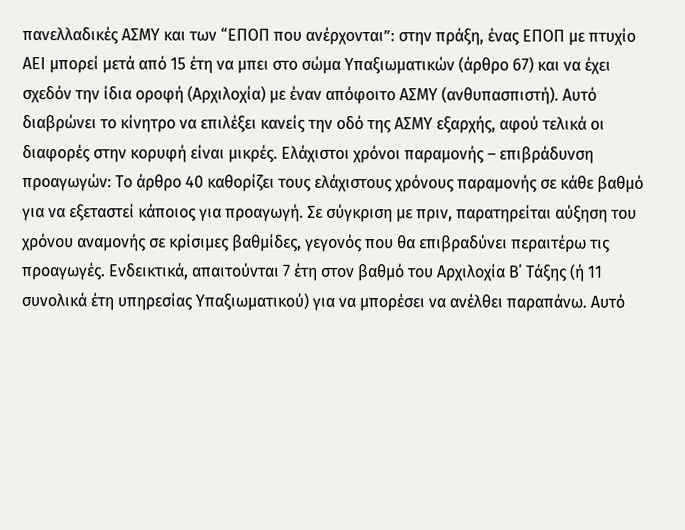πανελλαδικές ΑΣΜΥ και των “ΕΠΟΠ που ανέρχονται”: στην πράξη, ένας ΕΠΟΠ με πτυχίο ΑΕΙ μπορεί μετά από 15 έτη να μπει στο σώμα Υπαξιωματικών (άρθρο 67) και να έχει σχεδόν την ίδια οροφή (Αρχιλοχία) με έναν απόφοιτο ΑΣΜΥ (ανθυπασπιστή). Αυτό διαβρώνει το κίνητρο να επιλέξει κανείς την οδό της ΑΣΜΥ εξαρχής, αφού τελικά οι διαφορές στην κορυφή είναι μικρές. Ελάχιστοι χρόνοι παραμονής – επιβράδυνση προαγωγών: Το άρθρο 40 καθορίζει τους ελάχιστους χρόνους παραμονής σε κάθε βαθμό για να εξεταστεί κάποιος για προαγωγή. Σε σύγκριση με πριν, παρατηρείται αύξηση του χρόνου αναμονής σε κρίσιμες βαθμίδες, γεγονός που θα επιβραδύνει περαιτέρω τις προαγωγές. Ενδεικτικά, απαιτούνται 7 έτη στον βαθμό του Αρχιλοχία Β΄ Τάξης (ή 11 συνολικά έτη υπηρεσίας Υπαξιωματικού) για να μπορέσει να ανέλθει παραπάνω. Αυτό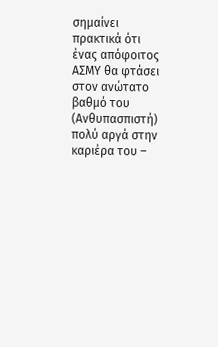σημαίνει πρακτικά ότι ένας απόφοιτος ΑΣΜΥ θα φτάσει στον ανώτατο βαθμό του (Ανθυπασπιστή) πολύ αργά στην καριέρα του –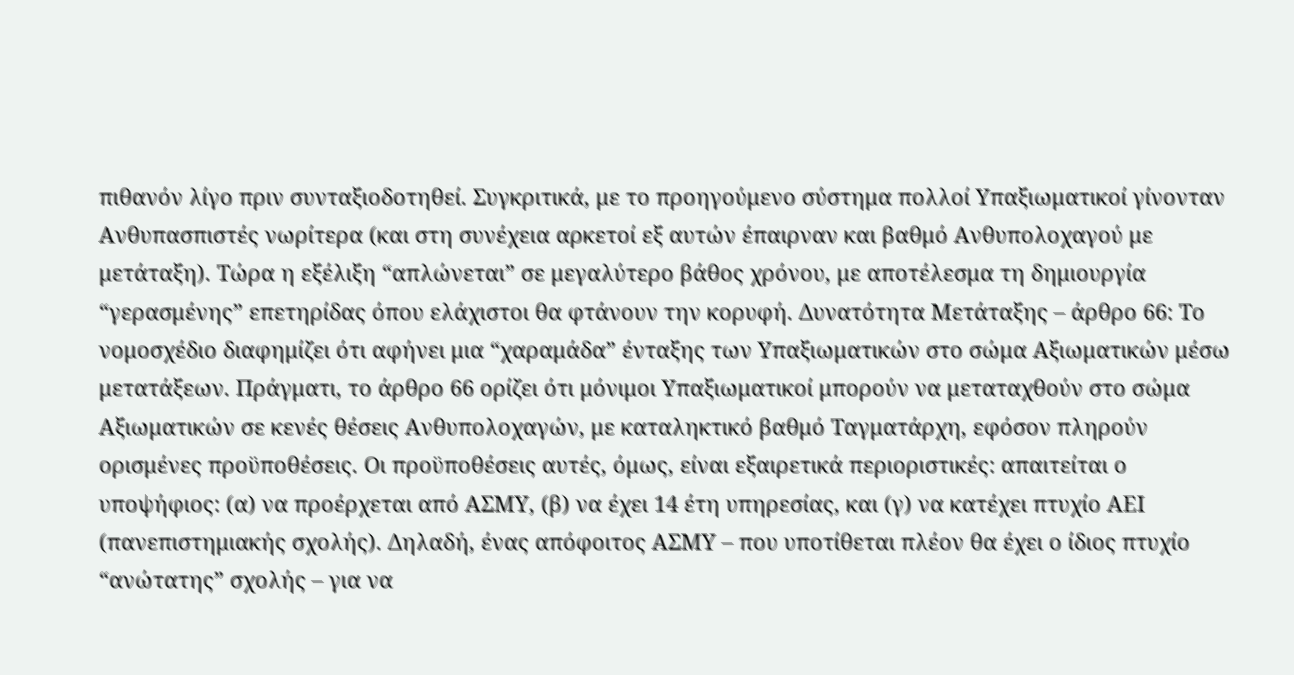πιθανόν λίγο πριν συνταξιοδοτηθεί. Συγκριτικά, με το προηγούμενο σύστημα πολλοί Υπαξιωματικοί γίνονταν Ανθυπασπιστές νωρίτερα (και στη συνέχεια αρκετοί εξ αυτών έπαιρναν και βαθμό Ανθυπολοχαγού με μετάταξη). Τώρα η εξέλιξη “απλώνεται” σε μεγαλύτερο βάθος χρόνου, με αποτέλεσμα τη δημιουργία “γερασμένης” επετηρίδας όπου ελάχιστοι θα φτάνουν την κορυφή. Δυνατότητα Μετάταξης – άρθρο 66: Το νομοσχέδιο διαφημίζει ότι αφήνει μια “χαραμάδα” ένταξης των Υπαξιωματικών στο σώμα Αξιωματικών μέσω μετατάξεων. Πράγματι, το άρθρο 66 ορίζει ότι μόνιμοι Υπαξιωματικοί μπορούν να μεταταχθούν στο σώμα Αξιωματικών σε κενές θέσεις Ανθυπολοχαγών, με καταληκτικό βαθμό Ταγματάρχη, εφόσον πληρούν ορισμένες προϋποθέσεις. Οι προϋποθέσεις αυτές, όμως, είναι εξαιρετικά περιοριστικές: απαιτείται ο υποψήφιος: (α) να προέρχεται από ΑΣΜΥ, (β) να έχει 14 έτη υπηρεσίας, και (γ) να κατέχει πτυχίο ΑΕΙ (πανεπιστημιακής σχολής). Δηλαδή, ένας απόφοιτος ΑΣΜΥ – που υποτίθεται πλέον θα έχει ο ίδιος πτυχίο “ανώτατης” σχολής – για να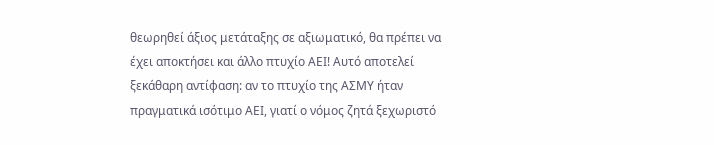θεωρηθεί άξιος μετάταξης σε αξιωματικό, θα πρέπει να έχει αποκτήσει και άλλο πτυχίο ΑΕΙ! Αυτό αποτελεί ξεκάθαρη αντίφαση: αν το πτυχίο της ΑΣΜΥ ήταν πραγματικά ισότιμο ΑΕΙ, γιατί ο νόμος ζητά ξεχωριστό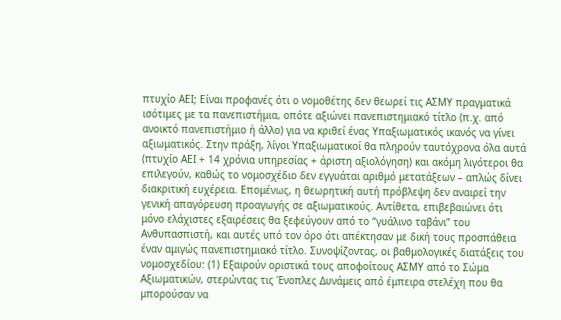πτυχίο ΑΕΙ; Είναι προφανές ότι ο νομοθέτης δεν θεωρεί τις ΑΣΜΥ πραγματικά ισότιμες με τα πανεπιστήμια, οπότε αξιώνει πανεπιστημιακό τίτλο (π.χ. από ανοικτό πανεπιστήμιο ή άλλο) για να κριθεί ένας Υπαξιωματικός ικανός να γίνει αξιωματικός. Στην πράξη, λίγοι Υπαξιωματικοί θα πληρούν ταυτόχρονα όλα αυτά (πτυχίο ΑΕΙ + 14 χρόνια υπηρεσίας + άριστη αξιολόγηση) και ακόμη λιγότεροι θα επιλεγούν, καθώς το νομοσχέδιο δεν εγγυάται αριθμό μετατάξεων – απλώς δίνει διακριτική ευχέρεια. Επομένως, η θεωρητική αυτή πρόβλεψη δεν αναιρεί την γενική απαγόρευση προαγωγής σε αξιωματικούς. Αντίθετα, επιβεβαιώνει ότι μόνο ελάχιστες εξαιρέσεις θα ξεφεύγουν από το “γυάλινο ταβάνι” του Ανθυπασπιστή, και αυτές υπό τον όρο ότι απέκτησαν με δική τους προσπάθεια έναν αμιγώς πανεπιστημιακό τίτλο. Συνοψίζοντας, οι βαθμολογικές διατάξεις του νομοσχεδίου: (1) Εξαιρούν οριστικά τους αποφοίτους ΑΣΜΥ από το Σώμα Αξιωματικών, στερώντας τις Ένοπλες Δυνάμεις από έμπειρα στελέχη που θα μπορούσαν να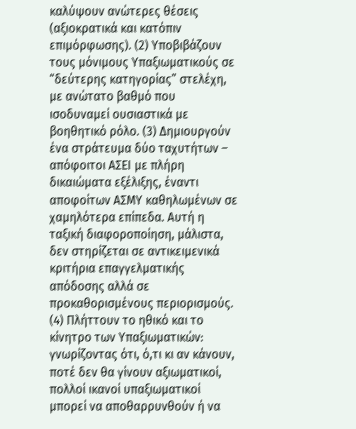καλύψουν ανώτερες θέσεις (αξιοκρατικά και κατόπιν επιμόρφωσης). (2) Υποβιβάζουν τους μόνιμους Υπαξιωματικούς σε “δεύτερης κατηγορίας” στελέχη, με ανώτατο βαθμό που ισοδυναμεί ουσιαστικά με βοηθητικό ρόλο. (3) Δημιουργούν ένα στράτευμα δύο ταχυτήτων – απόφοιτοι ΑΣΕΙ με πλήρη δικαιώματα εξέλιξης, έναντι αποφοίτων ΑΣΜΥ καθηλωμένων σε χαμηλότερα επίπεδα. Αυτή η ταξική διαφοροποίηση, μάλιστα, δεν στηρίζεται σε αντικειμενικά κριτήρια επαγγελματικής απόδοσης αλλά σε προκαθορισμένους περιορισμούς. (4) Πλήττουν το ηθικό και το κίνητρο των Υπαξιωματικών: γνωρίζοντας ότι, ό,τι κι αν κάνουν, ποτέ δεν θα γίνουν αξιωματικοί, πολλοί ικανοί υπαξιωματικοί μπορεί να αποθαρρυνθούν ή να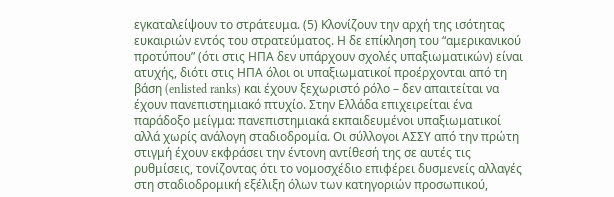εγκαταλείψουν το στράτευμα. (5) Κλονίζουν την αρχή της ισότητας ευκαιριών εντός του στρατεύματος. Η δε επίκληση του “αμερικανικού προτύπου” (ότι στις ΗΠΑ δεν υπάρχουν σχολές υπαξιωματικών) είναι ατυχής, διότι στις ΗΠΑ όλοι οι υπαξιωματικοί προέρχονται από τη βάση (enlisted ranks) και έχουν ξεχωριστό ρόλο – δεν απαιτείται να έχουν πανεπιστημιακό πτυχίο. Στην Ελλάδα επιχειρείται ένα παράδοξο μείγμα: πανεπιστημιακά εκπαιδευμένοι υπαξιωματικοί αλλά χωρίς ανάλογη σταδιοδρομία. Οι σύλλογοι ΑΣΣΥ από την πρώτη στιγμή έχουν εκφράσει την έντονη αντίθεσή της σε αυτές τις ρυθμίσεις, τονίζοντας ότι το νομοσχέδιο επιφέρει δυσμενείς αλλαγές στη σταδιοδρομική εξέλιξη όλων των κατηγοριών προσωπικού,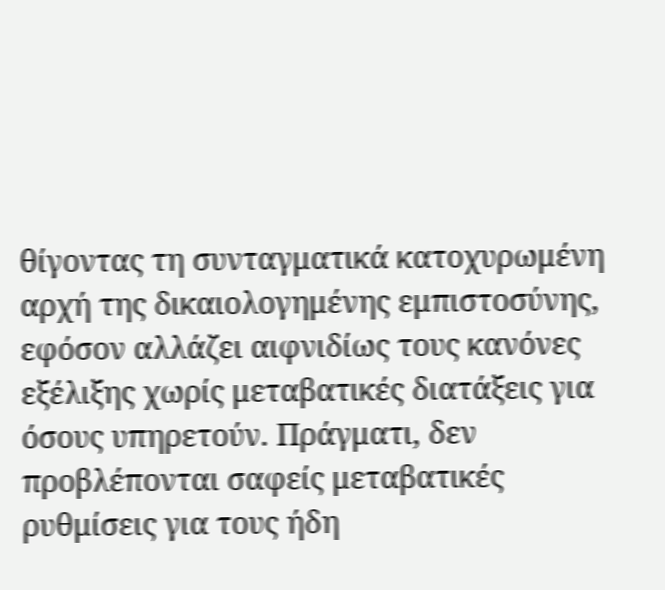θίγοντας τη συνταγματικά κατοχυρωμένη αρχή της δικαιολογημένης εμπιστοσύνης, εφόσον αλλάζει αιφνιδίως τους κανόνες εξέλιξης χωρίς μεταβατικές διατάξεις για όσους υπηρετούν. Πράγματι, δεν προβλέπονται σαφείς μεταβατικές ρυθμίσεις για τους ήδη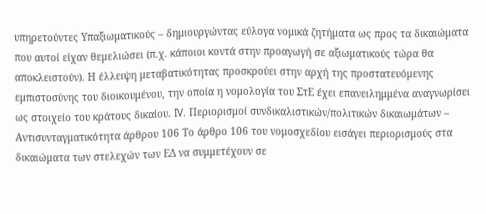υπηρετούντες Υπαξιωματικούς – δημιουργώντας εύλογα νομικά ζητήματα ως προς τα δικαιώματα που αυτοί είχαν θεμελιώσει (π.χ. κάποιοι κοντά στην προαγωγή σε αξιωματικούς τώρα θα αποκλειστούν). Η έλλειψη μεταβατικότητας προσκρούει στην αρχή της προστατευόμενης εμπιστοσύνης του διοικουμένου, την οποία η νομολογία του ΣτΕ έχει επανειλημμένα αναγνωρίσει ως στοιχείο του κράτους δικαίου. IV. Περιορισμοί συνδικαλιστικών/πολιτικών δικαιωμάτων – Αντισυνταγματικότητα άρθρου 106 Το άρθρο 106 του νομοσχεδίου εισάγει περιορισμούς στα δικαιώματα των στελεχών των ΕΔ να συμμετέχουν σε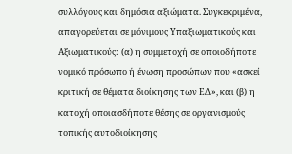συλλόγους και δημόσια αξιώματα. Συγκεκριμένα, απαγορεύεται σε μόνιμους Υπαξιωματικούς και Αξιωματικούς: (α) η συμμετοχή σε οποιοδήποτε νομικό πρόσωπο ή ένωση προσώπων που «ασκεί κριτική σε θέματα διοίκησης των ΕΔ», και (β) η κατοχή οποιασδήποτε θέσης σε οργανισμούς τοπικής αυτοδιοίκησης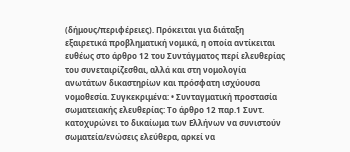(δήμους/περιφέρειες). Πρόκειται για διάταξη εξαιρετικά προβληματική νομικά, η οποία αντίκειται ευθέως στο άρθρο 12 του Συντάγματος περί ελευθερίας του συνεταιρίζεσθαι, αλλά και στη νομολογία ανωτάτων δικαστηρίων και πρόσφατη ισχύουσα νομοθεσία. Συγκεκριμένα: • Συνταγματική προστασία σωματειακής ελευθερίας: Το άρθρο 12 παρ.1 Συντ. κατοχυρώνει το δικαίωμα των Ελλήνων να συνιστούν σωματεία/ενώσεις ελεύθερα, αρκεί να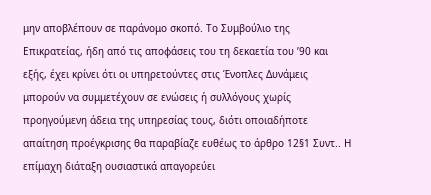μην αποβλέπουν σε παράνομο σκοπό. Το Συμβούλιο της Επικρατείας, ήδη από τις αποφάσεις του τη δεκαετία του ’90 και εξής, έχει κρίνει ότι οι υπηρετούντες στις Ένοπλες Δυνάμεις μπορούν να συμμετέχουν σε ενώσεις ή συλλόγους χωρίς προηγούμενη άδεια της υπηρεσίας τους, διότι οποιαδήποτε απαίτηση προέγκρισης θα παραβίαζε ευθέως το άρθρο 12§1 Συντ.. Η επίμαχη διάταξη ουσιαστικά απαγορεύει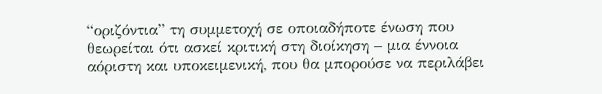“οριζόντια” τη συμμετοχή σε οποιαδήποτε ένωση που θεωρείται ότι ασκεί κριτική στη διοίκηση – μια έννοια αόριστη και υποκειμενική, που θα μπορούσε να περιλάβει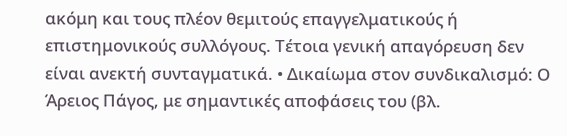ακόμη και τους πλέον θεμιτούς επαγγελματικούς ή επιστημονικούς συλλόγους. Τέτοια γενική απαγόρευση δεν είναι ανεκτή συνταγματικά. • Δικαίωμα στον συνδικαλισμό: Ο Άρειος Πάγος, με σημαντικές αποφάσεις του (βλ.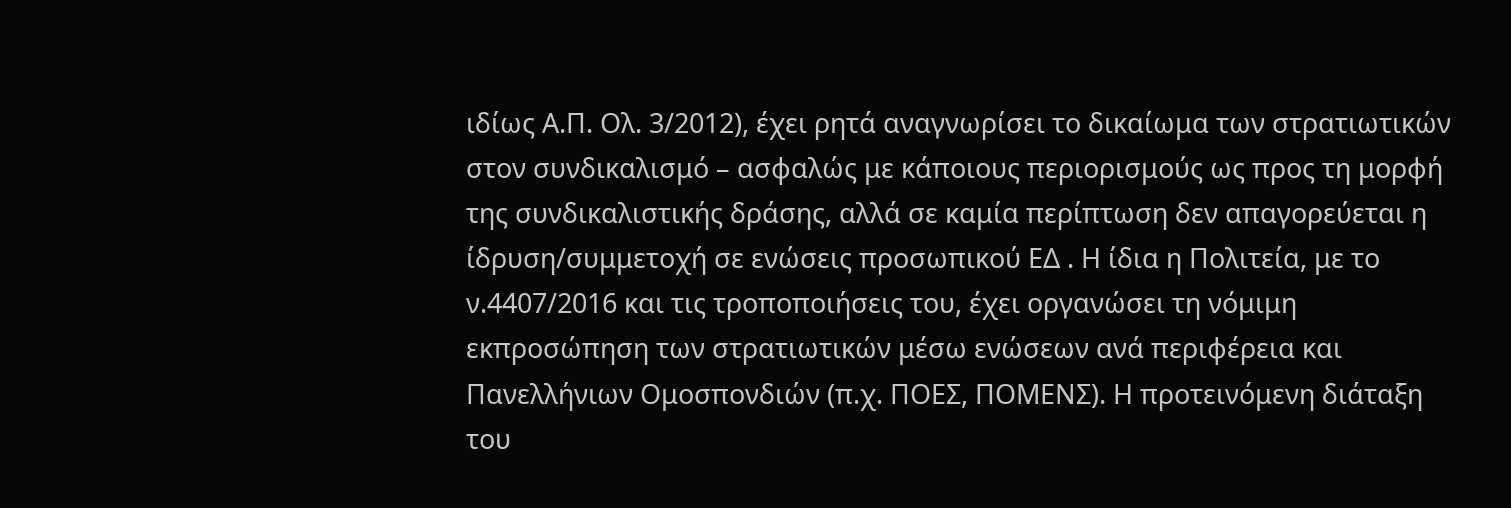ιδίως Α.Π. Ολ. 3/2012), έχει ρητά αναγνωρίσει το δικαίωμα των στρατιωτικών στον συνδικαλισμό – ασφαλώς με κάποιους περιορισμούς ως προς τη μορφή της συνδικαλιστικής δράσης, αλλά σε καμία περίπτωση δεν απαγορεύεται η ίδρυση/συμμετοχή σε ενώσεις προσωπικού ΕΔ . Η ίδια η Πολιτεία, με το ν.4407/2016 και τις τροποποιήσεις του, έχει οργανώσει τη νόμιμη εκπροσώπηση των στρατιωτικών μέσω ενώσεων ανά περιφέρεια και Πανελλήνιων Ομοσπονδιών (π.χ. ΠΟΕΣ, ΠΟΜΕΝΣ). Η προτεινόμενη διάταξη του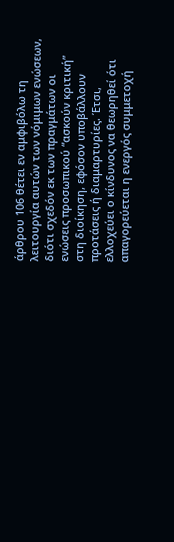άρθρου 106 θέτει εν αμφιβόλω τη λειτουργία αυτών των νόμιμων ενώσεων, διότι σχεδόν εκ των πραγμάτων οι ενώσεις προσωπικού “ασκούν κριτική” στη διοίκηση, εφόσον υποβάλλουν προτάσεις ή διαμαρτυρίες. Έτσι, ελλοχεύει ο κίνδυνος να θεωρηθεί ότι απαγορεύεται η ενεργός συμμετοχή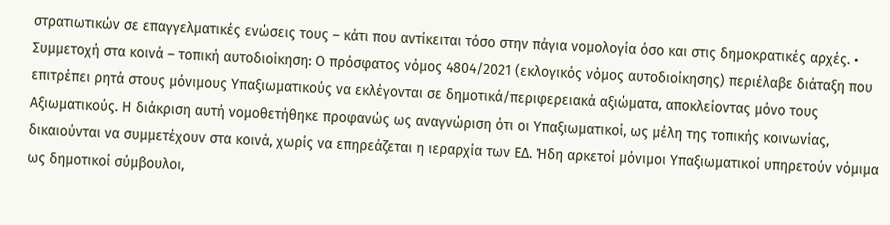στρατιωτικών σε επαγγελματικές ενώσεις τους – κάτι που αντίκειται τόσο στην πάγια νομολογία όσο και στις δημοκρατικές αρχές. • Συμμετοχή στα κοινά – τοπική αυτοδιοίκηση: Ο πρόσφατος νόμος 4804/2021 (εκλογικός νόμος αυτοδιοίκησης) περιέλαβε διάταξη που επιτρέπει ρητά στους μόνιμους Υπαξιωματικούς να εκλέγονται σε δημοτικά/περιφερειακά αξιώματα, αποκλείοντας μόνο τους Αξιωματικούς. Η διάκριση αυτή νομοθετήθηκε προφανώς ως αναγνώριση ότι οι Υπαξιωματικοί, ως μέλη της τοπικής κοινωνίας, δικαιούνται να συμμετέχουν στα κοινά, χωρίς να επηρεάζεται η ιεραρχία των ΕΔ. Ήδη αρκετοί μόνιμοι Υπαξιωματικοί υπηρετούν νόμιμα ως δημοτικοί σύμβουλοι,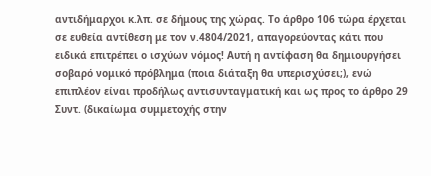αντιδήμαρχοι κ.λπ. σε δήμους της χώρας. Το άρθρο 106 τώρα έρχεται σε ευθεία αντίθεση με τον ν.4804/2021, απαγορεύοντας κάτι που ειδικά επιτρέπει ο ισχύων νόμος! Αυτή η αντίφαση θα δημιουργήσει σοβαρό νομικό πρόβλημα (ποια διάταξη θα υπερισχύσει;), ενώ επιπλέον είναι προδήλως αντισυνταγματική και ως προς το άρθρο 29 Συντ. (δικαίωμα συμμετοχής στην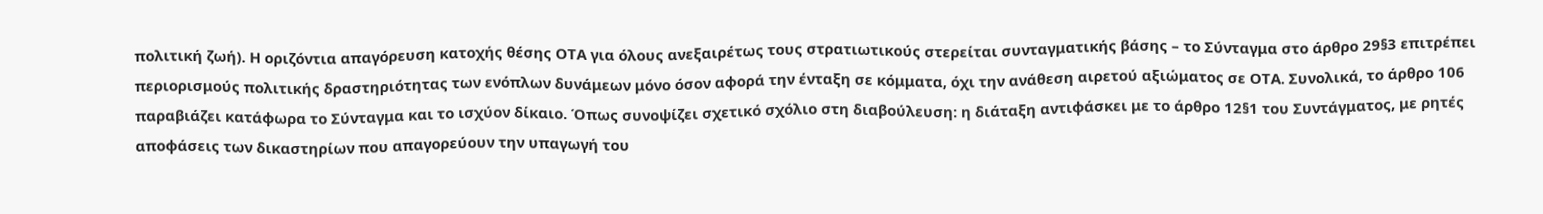πολιτική ζωή). Η οριζόντια απαγόρευση κατοχής θέσης ΟΤΑ για όλους ανεξαιρέτως τους στρατιωτικούς στερείται συνταγματικής βάσης – το Σύνταγμα στο άρθρο 29§3 επιτρέπει περιορισμούς πολιτικής δραστηριότητας των ενόπλων δυνάμεων μόνο όσον αφορά την ένταξη σε κόμματα, όχι την ανάθεση αιρετού αξιώματος σε ΟΤΑ. Συνολικά, το άρθρο 106 παραβιάζει κατάφωρα το Σύνταγμα και το ισχύον δίκαιο. Όπως συνοψίζει σχετικό σχόλιο στη διαβούλευση: η διάταξη αντιφάσκει με το άρθρο 12§1 του Συντάγματος, με ρητές αποφάσεις των δικαστηρίων που απαγορεύουν την υπαγωγή του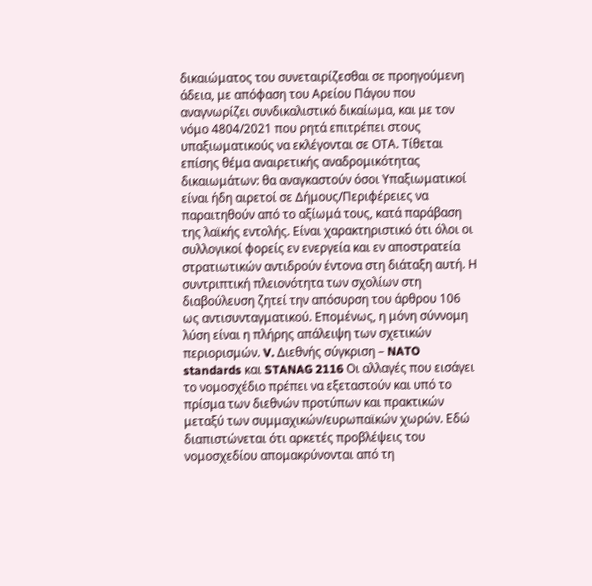δικαιώματος του συνεταιρίζεσθαι σε προηγούμενη άδεια, με απόφαση του Αρείου Πάγου που αναγνωρίζει συνδικαλιστικό δικαίωμα, και με τον νόμο 4804/2021 που ρητά επιτρέπει στους υπαξιωματικούς να εκλέγονται σε ΟΤΑ. Τίθεται επίσης θέμα αναιρετικής αναδρομικότητας δικαιωμάτων: θα αναγκαστούν όσοι Υπαξιωματικοί είναι ήδη αιρετοί σε Δήμους/Περιφέρειες να παραιτηθούν από το αξίωμά τους, κατά παράβαση της λαϊκής εντολής. Είναι χαρακτηριστικό ότι όλοι οι συλλογικοί φορείς εν ενεργεία και εν αποστρατεία στρατιωτικών αντιδρούν έντονα στη διάταξη αυτή. Η συντριπτική πλειονότητα των σχολίων στη διαβούλευση ζητεί την απόσυρση του άρθρου 106 ως αντισυνταγματικού. Επομένως, η μόνη σύννομη λύση είναι η πλήρης απάλειψη των σχετικών περιορισμών. V. Διεθνής σύγκριση – NATO standards και STANAG 2116 Οι αλλαγές που εισάγει το νομοσχέδιο πρέπει να εξεταστούν και υπό το πρίσμα των διεθνών προτύπων και πρακτικών μεταξύ των συμμαχικών/ευρωπαϊκών χωρών. Εδώ διαπιστώνεται ότι αρκετές προβλέψεις του νομοσχεδίου απομακρύνονται από τη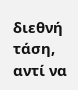διεθνή τάση, αντί να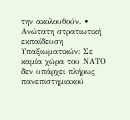την ακολουθούν. • Ανώτατη στρατιωτική εκπαίδευση Υπαξιωματικών: Σε καμία χώρα του ΝΑΤΟ δεν υπάρχει πλήρως πανεπιστημιακού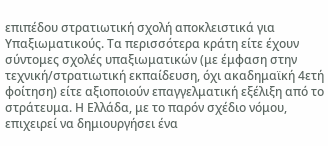επιπέδου στρατιωτική σχολή αποκλειστικά για Υπαξιωματικούς. Τα περισσότερα κράτη είτε έχουν σύντομες σχολές υπαξιωματικών (με έμφαση στην τεχνική/στρατιωτική εκπαίδευση, όχι ακαδημαϊκή 4ετή φοίτηση) είτε αξιοποιούν επαγγελματική εξέλιξη από το στράτευμα. Η Ελλάδα, με το παρόν σχέδιο νόμου, επιχειρεί να δημιουργήσει ένα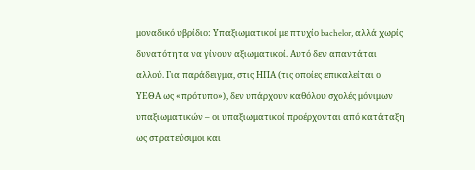μοναδικό υβρίδιο: Υπαξιωματικοί με πτυχίο bachelor, αλλά χωρίς δυνατότητα να γίνουν αξιωματικοί. Αυτό δεν απαντάται αλλού. Για παράδειγμα, στις ΗΠΑ (τις οποίες επικαλείται ο ΥΕΘΑ ως «πρότυπο»), δεν υπάρχουν καθόλου σχολές μόνιμων υπαξιωματικών – οι υπαξιωματικοί προέρχονται από κατάταξη ως στρατεύσιμοι και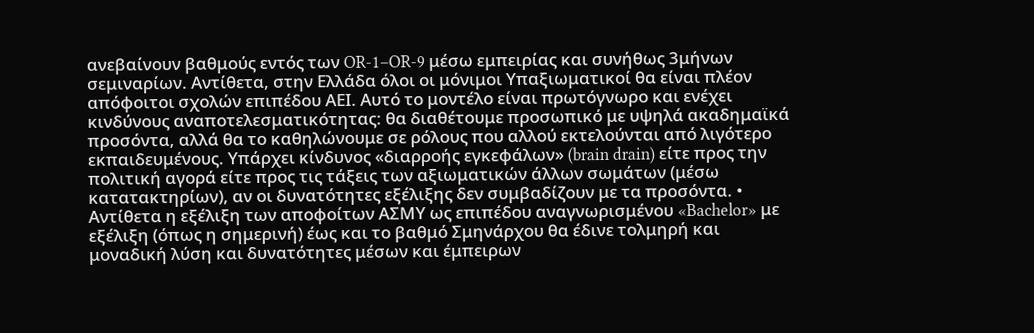ανεβαίνουν βαθμούς εντός των OR-1–OR-9 μέσω εμπειρίας και συνήθως 3μήνων σεμιναρίων. Αντίθετα, στην Ελλάδα όλοι οι μόνιμοι Υπαξιωματικοί θα είναι πλέον απόφοιτοι σχολών επιπέδου ΑΕΙ. Αυτό το μοντέλο είναι πρωτόγνωρο και ενέχει κινδύνους αναποτελεσματικότητας: θα διαθέτουμε προσωπικό με υψηλά ακαδημαϊκά προσόντα, αλλά θα το καθηλώνουμε σε ρόλους που αλλού εκτελούνται από λιγότερο εκπαιδευμένους. Υπάρχει κίνδυνος «διαρροής εγκεφάλων» (brain drain) είτε προς την πολιτική αγορά είτε προς τις τάξεις των αξιωματικών άλλων σωμάτων (μέσω κατατακτηρίων), αν οι δυνατότητες εξέλιξης δεν συμβαδίζουν με τα προσόντα. • Αντίθετα η εξέλιξη των αποφοίτων ΑΣΜΥ ως επιπέδου αναγνωρισμένου «Bachelor» με εξέλιξη (όπως η σημερινή) έως και το βαθμό Σμηνάρχου θα έδινε τολμηρή και μοναδική λύση και δυνατότητες μέσων και έμπειρων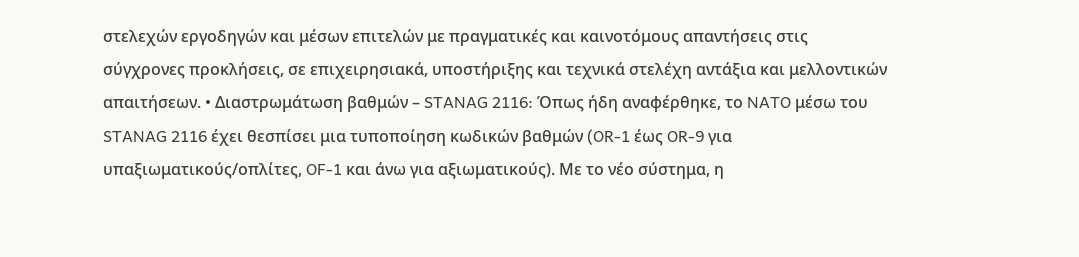στελεχών εργοδηγών και μέσων επιτελών με πραγματικές και καινοτόμους απαντήσεις στις σύγχρονες προκλήσεις, σε επιχειρησιακά, υποστήριξης και τεχνικά στελέχη αντάξια και μελλοντικών απαιτήσεων. • Διαστρωμάτωση βαθμών – STANAG 2116: Όπως ήδη αναφέρθηκε, το NATO μέσω του STANAG 2116 έχει θεσπίσει μια τυποποίηση κωδικών βαθμών (OR-1 έως OR-9 για υπαξιωματικούς/οπλίτες, OF-1 και άνω για αξιωματικούς). Με το νέο σύστημα, η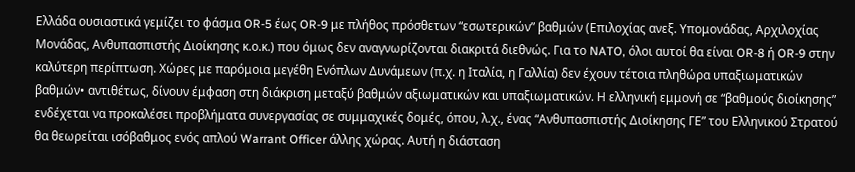Ελλάδα ουσιαστικά γεμίζει το φάσμα OR-5 έως OR-9 με πλήθος πρόσθετων “εσωτερικών” βαθμών (Επιλοχίας ανεξ. Υπομονάδας, Αρχιλοχίας Μονάδας, Ανθυπασπιστής Διοίκησης κ.ο.κ.) που όμως δεν αναγνωρίζονται διακριτά διεθνώς. Για το NATO, όλοι αυτοί θα είναι OR-8 ή OR-9 στην καλύτερη περίπτωση. Χώρες με παρόμοια μεγέθη Ενόπλων Δυνάμεων (π.χ. η Ιταλία, η Γαλλία) δεν έχουν τέτοια πληθώρα υπαξιωματικών βαθμών• αντιθέτως, δίνουν έμφαση στη διάκριση μεταξύ βαθμών αξιωματικών και υπαξιωματικών. Η ελληνική εμμονή σε “βαθμούς διοίκησης” ενδέχεται να προκαλέσει προβλήματα συνεργασίας σε συμμαχικές δομές, όπου, λ.χ., ένας “Ανθυπασπιστής Διοίκησης ΓΕ” του Ελληνικού Στρατού θα θεωρείται ισόβαθμος ενός απλού Warrant Officer άλλης χώρας. Αυτή η διάσταση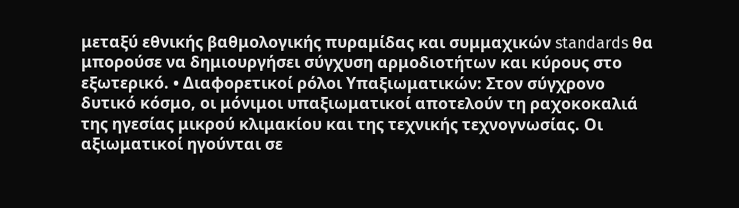μεταξύ εθνικής βαθμολογικής πυραμίδας και συμμαχικών standards θα μπορούσε να δημιουργήσει σύγχυση αρμοδιοτήτων και κύρους στο εξωτερικό. • Διαφορετικοί ρόλοι Υπαξιωματικών: Στον σύγχρονο δυτικό κόσμο, οι μόνιμοι υπαξιωματικοί αποτελούν τη ραχοκοκαλιά της ηγεσίας μικρού κλιμακίου και της τεχνικής τεχνογνωσίας. Οι αξιωματικοί ηγούνται σε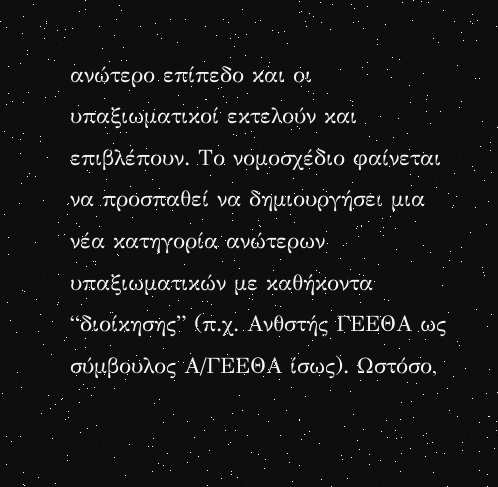ανώτερο επίπεδο και οι υπαξιωματικοί εκτελούν και επιβλέπουν. Το νομοσχέδιο φαίνεται να προσπαθεί να δημιουργήσει μια νέα κατηγορία ανώτερων υπαξιωματικών με καθήκοντα “διοίκησης” (π.χ. Ανθστής ΓΕΕΘΑ ως σύμβουλος Α/ΓΕΕΘΑ ίσως). Ωστόσο,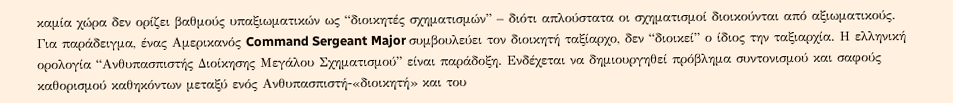καμία χώρα δεν ορίζει βαθμούς υπαξιωματικών ως “διοικητές σχηματισμών” – διότι απλούστατα οι σχηματισμοί διοικούνται από αξιωματικούς. Για παράδειγμα, ένας Αμερικανός Command Sergeant Major συμβουλεύει τον διοικητή ταξίαρχο, δεν “διοικεί” ο ίδιος την ταξιαρχία. Η ελληνική ορολογία “Ανθυπασπιστής Διοίκησης Μεγάλου Σχηματισμού” είναι παράδοξη. Ενδέχεται να δημιουργηθεί πρόβλημα συντονισμού και σαφούς καθορισμού καθηκόντων μεταξύ ενός Ανθυπασπιστή-«διοικητή» και του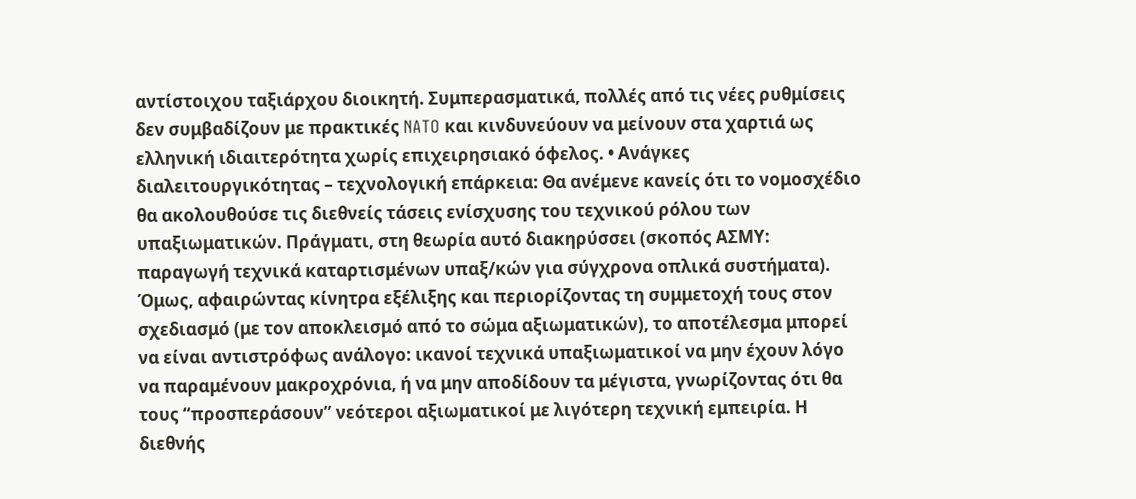αντίστοιχου ταξιάρχου διοικητή. Συμπερασματικά, πολλές από τις νέες ρυθμίσεις δεν συμβαδίζουν με πρακτικές NATO και κινδυνεύουν να μείνουν στα χαρτιά ως ελληνική ιδιαιτερότητα χωρίς επιχειρησιακό όφελος. • Ανάγκες διαλειτουργικότητας – τεχνολογική επάρκεια: Θα ανέμενε κανείς ότι το νομοσχέδιο θα ακολουθούσε τις διεθνείς τάσεις ενίσχυσης του τεχνικού ρόλου των υπαξιωματικών. Πράγματι, στη θεωρία αυτό διακηρύσσει (σκοπός ΑΣΜΥ: παραγωγή τεχνικά καταρτισμένων υπαξ/κών για σύγχρονα οπλικά συστήματα). Όμως, αφαιρώντας κίνητρα εξέλιξης και περιορίζοντας τη συμμετοχή τους στον σχεδιασμό (με τον αποκλεισμό από το σώμα αξιωματικών), το αποτέλεσμα μπορεί να είναι αντιστρόφως ανάλογο: ικανοί τεχνικά υπαξιωματικοί να μην έχουν λόγο να παραμένουν μακροχρόνια, ή να μην αποδίδουν τα μέγιστα, γνωρίζοντας ότι θα τους “προσπεράσουν” νεότεροι αξιωματικοί με λιγότερη τεχνική εμπειρία. Η διεθνής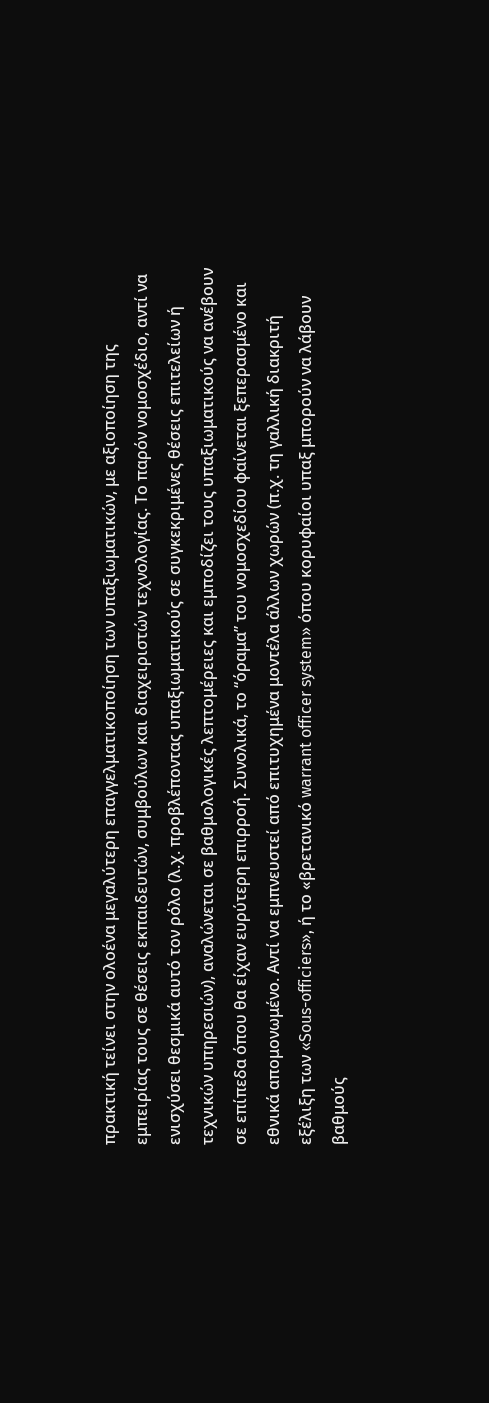πρακτική τείνει στην ολοένα μεγαλύτερη επαγγελματικοποίηση των υπαξιωματικών, με αξιοποίηση της εμπειρίας τους σε θέσεις εκπαιδευτών, συμβούλων και διαχειριστών τεχνολογίας. Το παρόν νομοσχέδιο, αντί να ενισχύσει θεσμικά αυτό τον ρόλο (λ.χ. προβλέποντας υπαξιωματικούς σε συγκεκριμένες θέσεις επιτελείων ή τεχνικών υπηρεσιών), αναλώνεται σε βαθμολογικές λεπτομέρειες και εμποδίζει τους υπαξιωματικούς να ανέβουν σε επίπεδα όπου θα είχαν ευρύτερη επιρροή. Συνολικά, το “όραμα” του νομοσχεδίου φαίνεται ξεπερασμένο και εθνικά απομονωμένο. Αντί να εμπνευστεί από επιτυχημένα μοντέλα άλλων χωρών (π.χ. τη γαλλική διακριτή εξέλιξη των «Sous-officiers», ή το «βρετανικό warrant officer system» όπου κορυφαίοι υπαξ μπορούν να λάβουν βαθμούς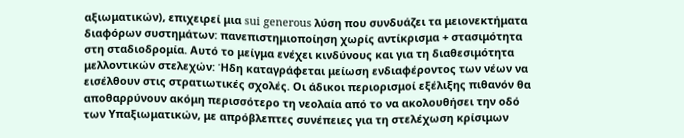αξιωματικών), επιχειρεί μια sui generous λύση που συνδυάζει τα μειονεκτήματα διαφόρων συστημάτων: πανεπιστημιοποίηση χωρίς αντίκρισμα + στασιμότητα στη σταδιοδρομία. Αυτό το μείγμα ενέχει κινδύνους και για τη διαθεσιμότητα μελλοντικών στελεχών: Ήδη καταγράφεται μείωση ενδιαφέροντος των νέων να εισέλθουν στις στρατιωτικές σχολές. Οι άδικοι περιορισμοί εξέλιξης πιθανόν θα αποθαρρύνουν ακόμη περισσότερο τη νεολαία από το να ακολουθήσει την οδό των Υπαξιωματικών, με απρόβλεπτες συνέπειες για τη στελέχωση κρίσιμων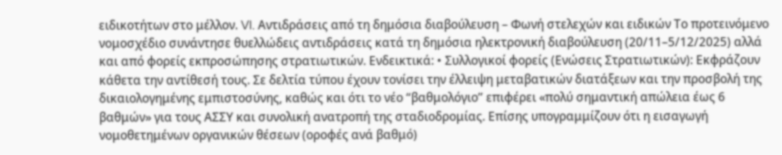ειδικοτήτων στο μέλλον. VI. Αντιδράσεις από τη δημόσια διαβούλευση – Φωνή στελεχών και ειδικών Το προτεινόμενο νομοσχέδιο συνάντησε θυελλώδεις αντιδράσεις κατά τη δημόσια ηλεκτρονική διαβούλευση (20/11–5/12/2025) αλλά και από φορείς εκπροσώπησης στρατιωτικών. Ενδεικτικά: • Συλλογικοί φορείς (Ενώσεις Στρατιωτικών): Εκφράζουν κάθετα την αντίθεσή τους. Σε δελτία τύπου έχουν τονίσει την έλλειψη μεταβατικών διατάξεων και την προσβολή της δικαιολογημένης εμπιστοσύνης, καθώς και ότι το νέο “βαθμολόγιο” επιφέρει «πολύ σημαντική απώλεια έως 6 βαθμών» για τους ΑΣΣΥ και συνολική ανατροπή της σταδιοδρομίας. Επίσης υπογραμμίζουν ότι η εισαγωγή νομοθετημένων οργανικών θέσεων (οροφές ανά βαθμό)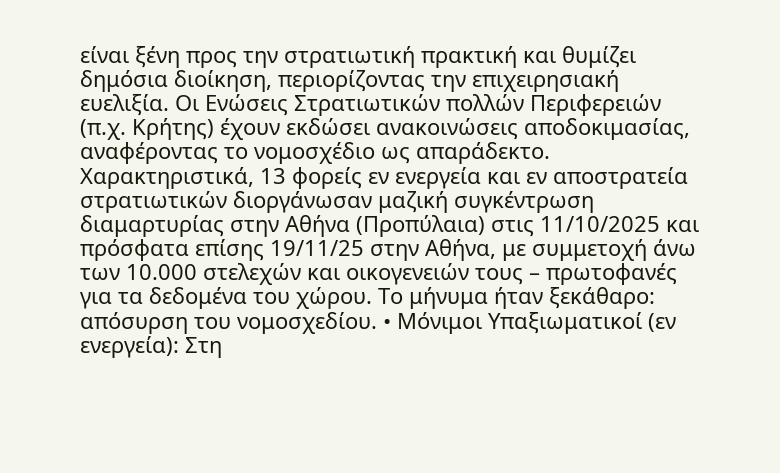είναι ξένη προς την στρατιωτική πρακτική και θυμίζει δημόσια διοίκηση, περιορίζοντας την επιχειρησιακή ευελιξία. Οι Ενώσεις Στρατιωτικών πολλών Περιφερειών (π.χ. Κρήτης) έχουν εκδώσει ανακοινώσεις αποδοκιμασίας, αναφέροντας το νομοσχέδιο ως απαράδεκτο. Χαρακτηριστικά, 13 φορείς εν ενεργεία και εν αποστρατεία στρατιωτικών διοργάνωσαν μαζική συγκέντρωση διαμαρτυρίας στην Αθήνα (Προπύλαια) στις 11/10/2025 και πρόσφατα επίσης 19/11/25 στην Αθήνα, με συμμετοχή άνω των 10.000 στελεχών και οικογενειών τους – πρωτοφανές για τα δεδομένα του χώρου. Το μήνυμα ήταν ξεκάθαρο: απόσυρση του νομοσχεδίου. • Μόνιμοι Υπαξιωματικοί (εν ενεργεία): Στη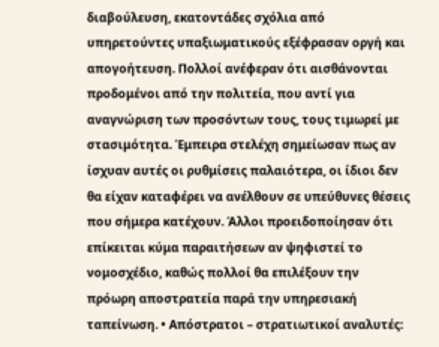διαβούλευση, εκατοντάδες σχόλια από υπηρετούντες υπαξιωματικούς εξέφρασαν οργή και απογοήτευση. Πολλοί ανέφεραν ότι αισθάνονται προδομένοι από την πολιτεία, που αντί για αναγνώριση των προσόντων τους, τους τιμωρεί με στασιμότητα. Έμπειρα στελέχη σημείωσαν πως αν ίσχυαν αυτές οι ρυθμίσεις παλαιότερα, οι ίδιοι δεν θα είχαν καταφέρει να ανέλθουν σε υπεύθυνες θέσεις που σήμερα κατέχουν. Άλλοι προειδοποίησαν ότι επίκειται κύμα παραιτήσεων αν ψηφιστεί το νομοσχέδιο, καθώς πολλοί θα επιλέξουν την πρόωρη αποστρατεία παρά την υπηρεσιακή ταπείνωση. • Απόστρατοι – στρατιωτικοί αναλυτές: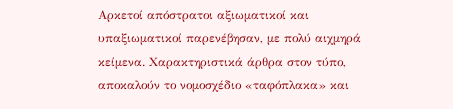Αρκετοί απόστρατοι αξιωματικοί και υπαξιωματικοί παρενέβησαν, με πολύ αιχμηρά κείμενα. Χαρακτηριστικά άρθρα στον τύπο, αποκαλούν το νομοσχέδιο «ταφόπλακα» και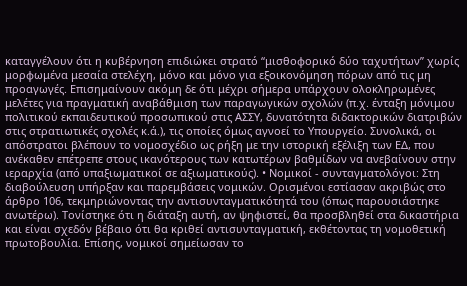καταγγέλουν ότι η κυβέρνηση επιδιώκει στρατό “μισθοφορικό δύο ταχυτήτων” χωρίς μορφωμένα μεσαία στελέχη, μόνο και μόνο για εξοικονόμηση πόρων από τις μη προαγωγές. Επισημαίνουν ακόμη δε ότι μέχρι σήμερα υπάρχουν ολοκληρωμένες μελέτες για πραγματική αναβάθμιση των παραγωγικών σχολών (π.χ. ένταξη μόνιμου πολιτικού εκπαιδευτικού προσωπικού στις ΑΣΣΥ, δυνατότητα διδακτορικών διατριβών στις στρατιωτικές σχολές κ.ά.), τις οποίες όμως αγνοεί το Υπουργείο. Συνολικά, οι απόστρατοι βλέπουν το νομοσχέδιο ως ρήξη με την ιστορική εξέλιξη των ΕΔ, που ανέκαθεν επέτρεπε στους ικανότερους των κατωτέρων βαθμίδων να ανεβαίνουν στην ιεραρχία (από υπαξιωματικοί σε αξιωματικούς). • Νομικοί - συνταγματολόγοι: Στη διαβούλευση υπήρξαν και παρεμβάσεις νομικών. Ορισμένοι εστίασαν ακριβώς στο άρθρο 106, τεκμηριώνοντας την αντισυνταγματικότητά του (όπως παρουσιάστηκε ανωτέρω). Τονίστηκε ότι η διάταξη αυτή, αν ψηφιστεί, θα προσβληθεί στα δικαστήρια και είναι σχεδόν βέβαιο ότι θα κριθεί αντισυνταγματική, εκθέτοντας τη νομοθετική πρωτοβουλία. Επίσης, νομικοί σημείωσαν το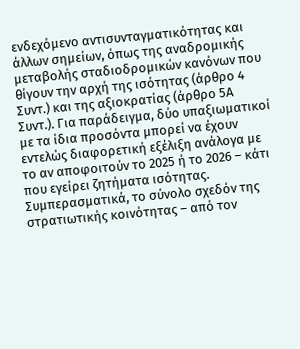ενδεχόμενο αντισυνταγματικότητας και άλλων σημείων, όπως της αναδρομικής μεταβολής σταδιοδρομικών κανόνων που θίγουν την αρχή της ισότητας (άρθρο 4 Συντ.) και της αξιοκρατίας (άρθρο 5Α Συντ.). Για παράδειγμα, δύο υπαξιωματικοί με τα ίδια προσόντα μπορεί να έχουν εντελώς διαφορετική εξέλιξη ανάλογα με το αν αποφοιτούν το 2025 ή το 2026 – κάτι που εγείρει ζητήματα ισότητας. Συμπερασματικά, το σύνολο σχεδόν της στρατιωτικής κοινότητας – από τον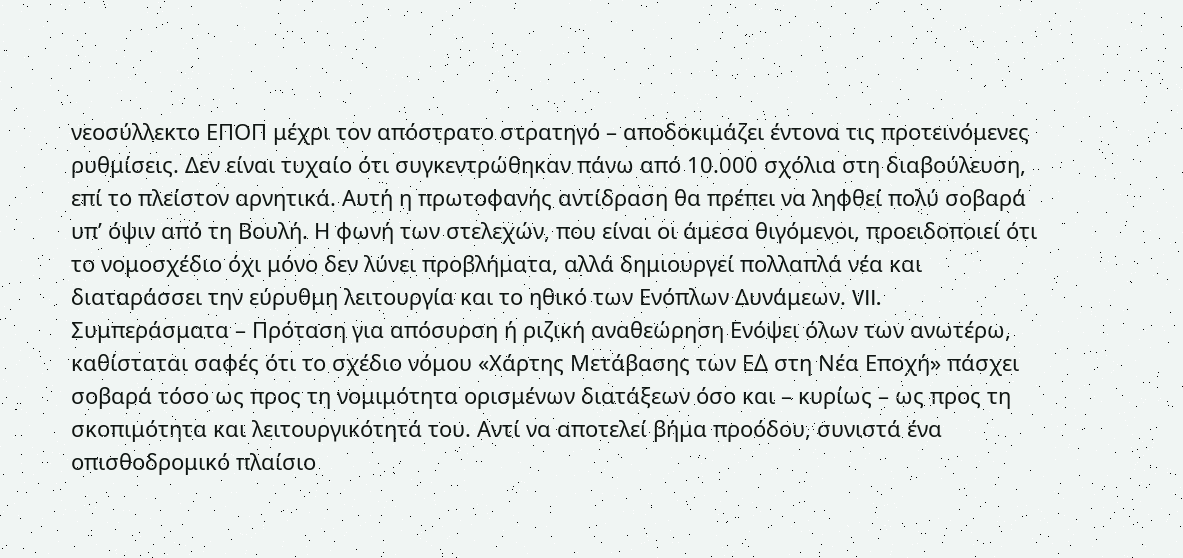νεοσύλλεκτο ΕΠΟΠ μέχρι τον απόστρατο στρατηγό – αποδοκιμάζει έντονα τις προτεινόμενες ρυθμίσεις. Δεν είναι τυχαίο ότι συγκεντρώθηκαν πάνω από 10.000 σχόλια στη διαβούλευση, επί το πλείστον αρνητικά. Αυτή η πρωτοφανής αντίδραση θα πρέπει να ληφθεί πολύ σοβαρά υπ’ όψιν από τη Βουλή. Η φωνή των στελεχών, που είναι οι άμεσα θιγόμενοι, προειδοποιεί ότι το νομοσχέδιο όχι μόνο δεν λύνει προβλήματα, αλλά δημιουργεί πολλαπλά νέα και διαταράσσει την εύρυθμη λειτουργία και το ηθικό των Ενόπλων Δυνάμεων. VII. Συμπεράσματα – Πρόταση για απόσυρση ή ριζική αναθεώρηση Ενόψει όλων των ανωτέρω, καθίσταται σαφές ότι το σχέδιο νόμου «Χάρτης Μετάβασης των ΕΔ στη Νέα Εποχή» πάσχει σοβαρά τόσο ως προς τη νομιμότητα ορισμένων διατάξεων όσο και – κυρίως – ως προς τη σκοπιμότητα και λειτουργικότητά του. Αντί να αποτελεί βήμα προόδου, συνιστά ένα οπισθοδρομικό πλαίσιο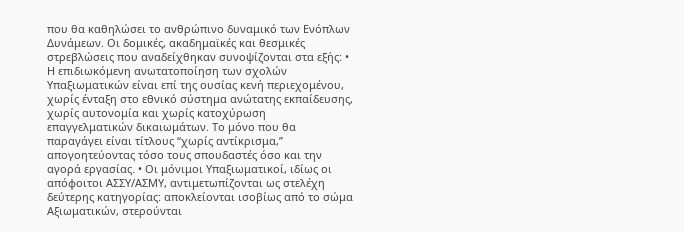που θα καθηλώσει το ανθρώπινο δυναμικό των Ενόπλων Δυνάμεων. Οι δομικές, ακαδημαϊκές και θεσμικές στρεβλώσεις που αναδείχθηκαν συνοψίζονται στα εξής: • Η επιδιωκόμενη ανωτατοποίηση των σχολών Υπαξιωματικών είναι επί της ουσίας κενή περιεχομένου, χωρίς ένταξη στο εθνικό σύστημα ανώτατης εκπαίδευσης, χωρίς αυτονομία και χωρίς κατοχύρωση επαγγελματικών δικαιωμάτων. Το μόνο που θα παραγάγει είναι τίτλους “χωρίς αντίκρισμα,” απογοητεύοντας τόσο τους σπουδαστές όσο και την αγορά εργασίας. • Οι μόνιμοι Υπαξιωματικοί, ιδίως οι απόφοιτοι ΑΣΣΥ/ΑΣΜΥ, αντιμετωπίζονται ως στελέχη δεύτερης κατηγορίας: αποκλείονται ισοβίως από το σώμα Αξιωματικών, στερούνται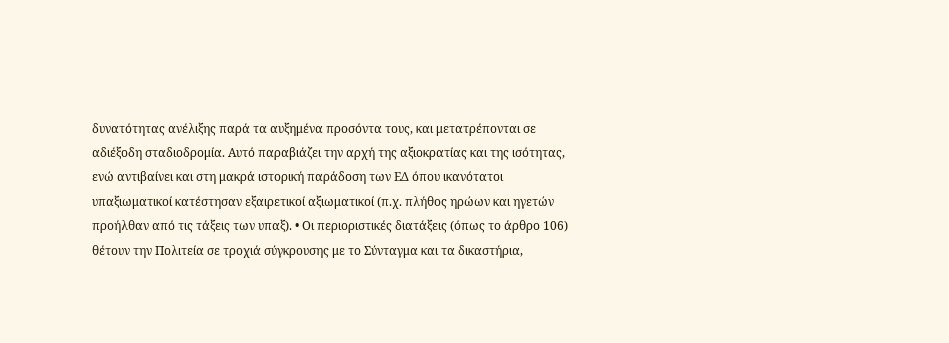δυνατότητας ανέλιξης παρά τα αυξημένα προσόντα τους, και μετατρέπονται σε αδιέξοδη σταδιοδρομία. Αυτό παραβιάζει την αρχή της αξιοκρατίας και της ισότητας, ενώ αντιβαίνει και στη μακρά ιστορική παράδοση των ΕΔ όπου ικανότατοι υπαξιωματικοί κατέστησαν εξαιρετικοί αξιωματικοί (π.χ. πλήθος ηρώων και ηγετών προήλθαν από τις τάξεις των υπαξ). • Οι περιοριστικές διατάξεις (όπως το άρθρο 106) θέτουν την Πολιτεία σε τροχιά σύγκρουσης με το Σύνταγμα και τα δικαστήρια,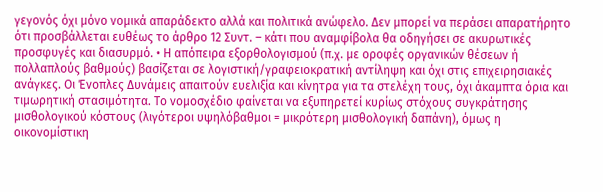γεγονός όχι μόνο νομικά απαράδεκτο αλλά και πολιτικά ανώφελο. Δεν μπορεί να περάσει απαρατήρητο ότι προσβάλλεται ευθέως το άρθρο 12 Συντ. – κάτι που αναμφίβολα θα οδηγήσει σε ακυρωτικές προσφυγές και διασυρμό. • Η απόπειρα εξορθολογισμού (π.χ. με οροφές οργανικών θέσεων ή πολλαπλούς βαθμούς) βασίζεται σε λογιστική/γραφειοκρατική αντίληψη και όχι στις επιχειρησιακές ανάγκες. Οι Ένοπλες Δυνάμεις απαιτούν ευελιξία και κίνητρα για τα στελέχη τους, όχι άκαμπτα όρια και τιμωρητική στασιμότητα. Το νομοσχέδιο φαίνεται να εξυπηρετεί κυρίως στόχους συγκράτησης μισθολογικού κόστους (λιγότεροι υψηλόβαθμοι = μικρότερη μισθολογική δαπάνη), όμως η οικονομίστικη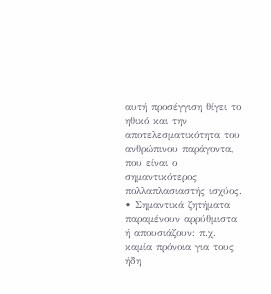αυτή προσέγγιση θίγει το ηθικό και την αποτελεσματικότητα του ανθρώπινου παράγοντα, που είναι ο σημαντικότερος πολλαπλασιαστής ισχύος. • Σημαντικά ζητήματα παραμένουν αρρύθμιστα ή απουσιάζουν: π.χ. καμία πρόνοια για τους ήδη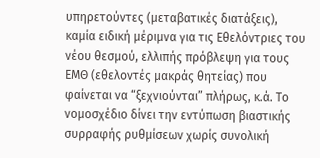υπηρετούντες (μεταβατικές διατάξεις), καμία ειδική μέριμνα για τις Εθελόντριες του νέου θεσμού, ελλιπής πρόβλεψη για τους ΕΜΘ (εθελοντές μακράς θητείας) που φαίνεται να “ξεχνιούνται” πλήρως, κ.ά. Το νομοσχέδιο δίνει την εντύπωση βιαστικής συρραφής ρυθμίσεων χωρίς συνολική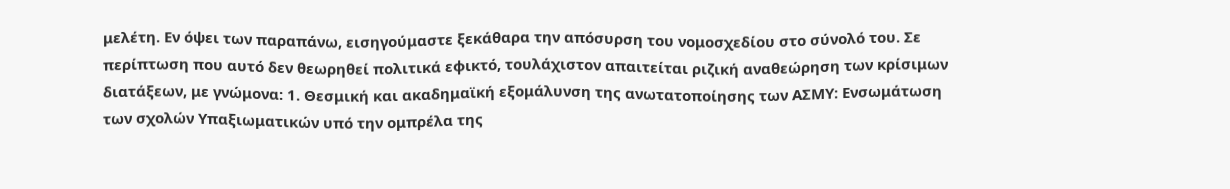μελέτη. Εν όψει των παραπάνω, εισηγούμαστε ξεκάθαρα την απόσυρση του νομοσχεδίου στο σύνολό του. Σε περίπτωση που αυτό δεν θεωρηθεί πολιτικά εφικτό, τουλάχιστον απαιτείται ριζική αναθεώρηση των κρίσιμων διατάξεων, με γνώμονα: 1. Θεσμική και ακαδημαϊκή εξομάλυνση της ανωτατοποίησης των ΑΣΜΥ: Ενσωμάτωση των σχολών Υπαξιωματικών υπό την ομπρέλα της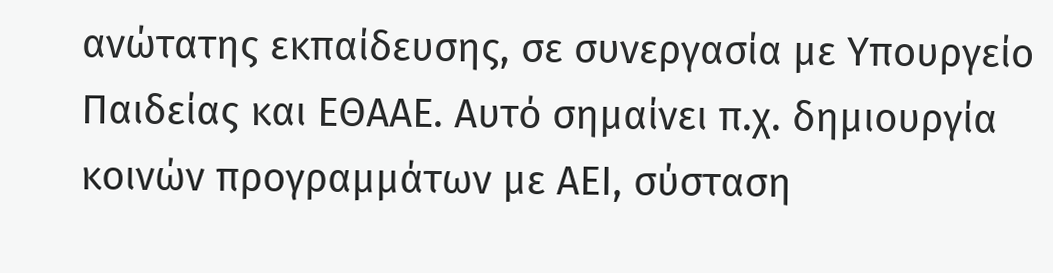ανώτατης εκπαίδευσης, σε συνεργασία με Υπουργείο Παιδείας και ΕΘΑΑΕ. Αυτό σημαίνει π.χ. δημιουργία κοινών προγραμμάτων με ΑΕΙ, σύσταση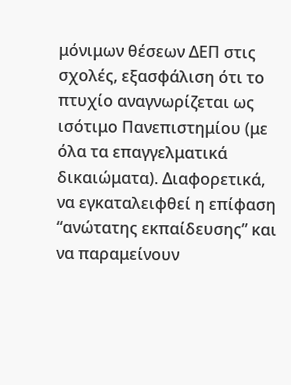μόνιμων θέσεων ΔΕΠ στις σχολές, εξασφάλιση ότι το πτυχίο αναγνωρίζεται ως ισότιμο Πανεπιστημίου (με όλα τα επαγγελματικά δικαιώματα). Διαφορετικά, να εγκαταλειφθεί η επίφαση “ανώτατης εκπαίδευσης” και να παραμείνουν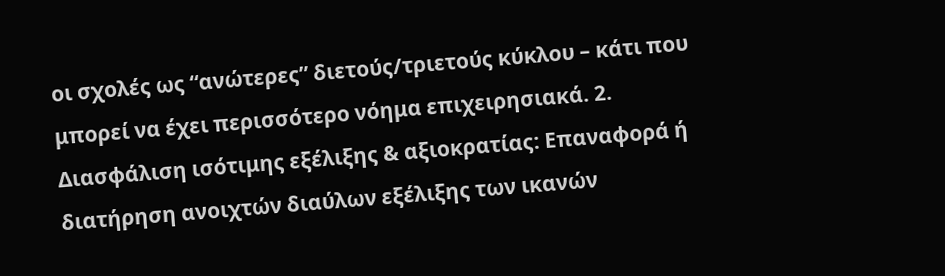οι σχολές ως “ανώτερες” διετούς/τριετούς κύκλου – κάτι που μπορεί να έχει περισσότερο νόημα επιχειρησιακά. 2. Διασφάλιση ισότιμης εξέλιξης & αξιοκρατίας: Επαναφορά ή διατήρηση ανοιχτών διαύλων εξέλιξης των ικανών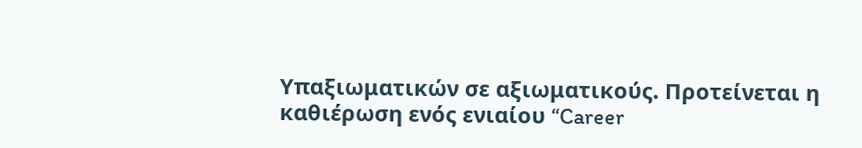Υπαξιωματικών σε αξιωματικούς. Προτείνεται η καθιέρωση ενός ενιαίου “Career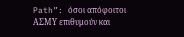Path”: όσοι απόφοιτοι ΑΣΜΥ επιθυμούν και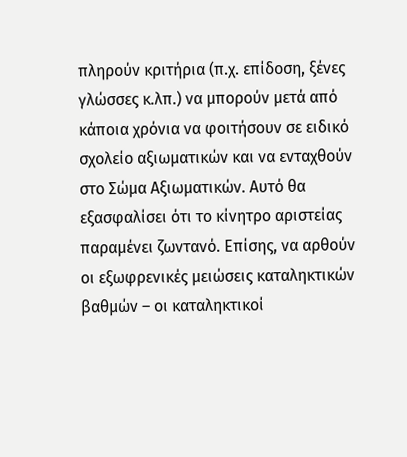πληρούν κριτήρια (π.χ. επίδοση, ξένες γλώσσες κ.λπ.) να μπορούν μετά από κάποια χρόνια να φοιτήσουν σε ειδικό σχολείο αξιωματικών και να ενταχθούν στο Σώμα Αξιωματικών. Αυτό θα εξασφαλίσει ότι το κίνητρο αριστείας παραμένει ζωντανό. Επίσης, να αρθούν οι εξωφρενικές μειώσεις καταληκτικών βαθμών – οι καταληκτικοί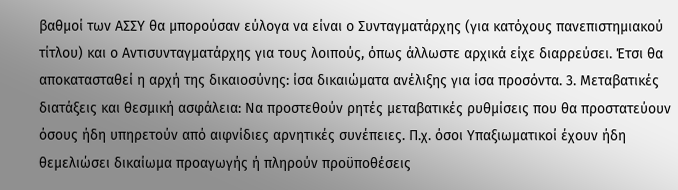βαθμοί των ΑΣΣΥ θα μπορούσαν εύλογα να είναι ο Συνταγματάρχης (για κατόχους πανεπιστημιακού τίτλου) και ο Αντισυνταγματάρχης για τους λοιπούς, όπως άλλωστε αρχικά είχε διαρρεύσει. Έτσι θα αποκατασταθεί η αρχή της δικαιοσύνης: ίσα δικαιώματα ανέλιξης για ίσα προσόντα. 3. Μεταβατικές διατάξεις και θεσμική ασφάλεια: Να προστεθούν ρητές μεταβατικές ρυθμίσεις που θα προστατεύουν όσους ήδη υπηρετούν από αιφνίδιες αρνητικές συνέπειες. Π.χ. όσοι Υπαξιωματικοί έχουν ήδη θεμελιώσει δικαίωμα προαγωγής ή πληρούν προϋποθέσεις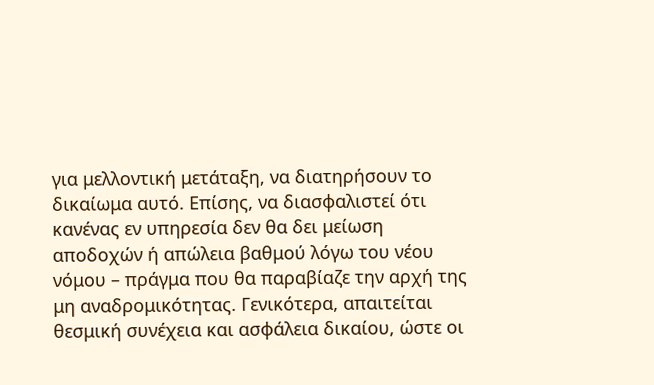για μελλοντική μετάταξη, να διατηρήσουν το δικαίωμα αυτό. Επίσης, να διασφαλιστεί ότι κανένας εν υπηρεσία δεν θα δει μείωση αποδοχών ή απώλεια βαθμού λόγω του νέου νόμου – πράγμα που θα παραβίαζε την αρχή της μη αναδρομικότητας. Γενικότερα, απαιτείται θεσμική συνέχεια και ασφάλεια δικαίου, ώστε οι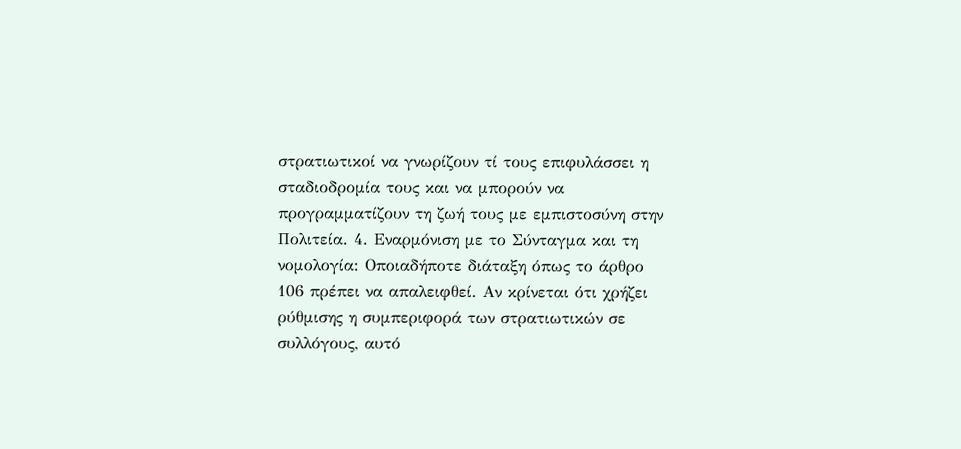στρατιωτικοί να γνωρίζουν τί τους επιφυλάσσει η σταδιοδρομία τους και να μπορούν να προγραμματίζουν τη ζωή τους με εμπιστοσύνη στην Πολιτεία. 4. Εναρμόνιση με το Σύνταγμα και τη νομολογία: Οποιαδήποτε διάταξη όπως το άρθρο 106 πρέπει να απαλειφθεί. Αν κρίνεται ότι χρήζει ρύθμισης η συμπεριφορά των στρατιωτικών σε συλλόγους, αυτό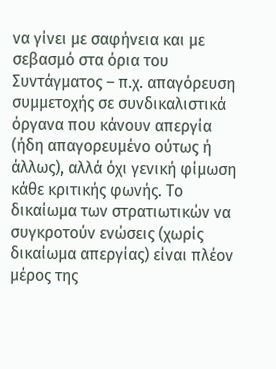να γίνει με σαφήνεια και με σεβασμό στα όρια του Συντάγματος – π.χ. απαγόρευση συμμετοχής σε συνδικαλιστικά όργανα που κάνουν απεργία (ήδη απαγορευμένο ούτως ή άλλως), αλλά όχι γενική φίμωση κάθε κριτικής φωνής. Το δικαίωμα των στρατιωτικών να συγκροτούν ενώσεις (χωρίς δικαίωμα απεργίας) είναι πλέον μέρος της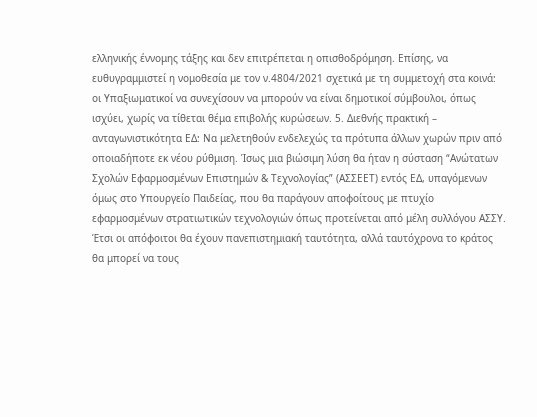ελληνικής έννομης τάξης και δεν επιτρέπεται η οπισθοδρόμηση. Επίσης, να ευθυγραμμιστεί η νομοθεσία με τον ν.4804/2021 σχετικά με τη συμμετοχή στα κοινά: οι Υπαξιωματικοί να συνεχίσουν να μπορούν να είναι δημοτικοί σύμβουλοι, όπως ισχύει, χωρίς να τίθεται θέμα επιβολής κυρώσεων. 5. Διεθνής πρακτική – ανταγωνιστικότητα ΕΔ: Να μελετηθούν ενδελεχώς τα πρότυπα άλλων χωρών πριν από οποιαδήποτε εκ νέου ρύθμιση. Ίσως μια βιώσιμη λύση θα ήταν η σύσταση “Ανώτατων Σχολών Εφαρμοσμένων Επιστημών & Τεχνολογίας” (ΑΣΣΕΕΤ) εντός ΕΔ, υπαγόμενων όμως στο Υπουργείο Παιδείας, που θα παράγουν αποφοίτους με πτυχίο εφαρμοσμένων στρατιωτικών τεχνολογιών όπως προτείνεται από μέλη συλλόγου ΑΣΣΥ. Έτσι οι απόφοιτοι θα έχουν πανεπιστημιακή ταυτότητα, αλλά ταυτόχρονα το κράτος θα μπορεί να τους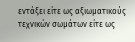εντάξει είτε ως αξιωματικούς τεχνικών σωμάτων είτε ως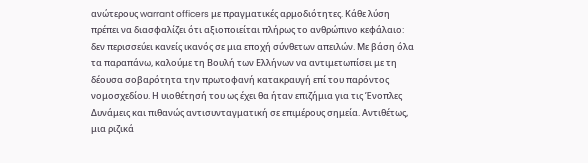ανώτερους warrant officers με πραγματικές αρμοδιότητες. Κάθε λύση πρέπει να διασφαλίζει ότι αξιοποιείται πλήρως το ανθρώπινο κεφάλαιο: δεν περισσεύει κανείς ικανός σε μια εποχή σύνθετων απειλών. Με βάση όλα τα παραπάνω, καλούμε τη Βουλή των Ελλήνων να αντιμετωπίσει με τη δέουσα σοβαρότητα την πρωτοφανή κατακραυγή επί του παρόντος νομοσχεδίου. Η υιοθέτησή του ως έχει θα ήταν επιζήμια για τις Ένοπλες Δυνάμεις και πιθανώς αντισυνταγματική σε επιμέρους σημεία. Αντιθέτως, μια ριζικά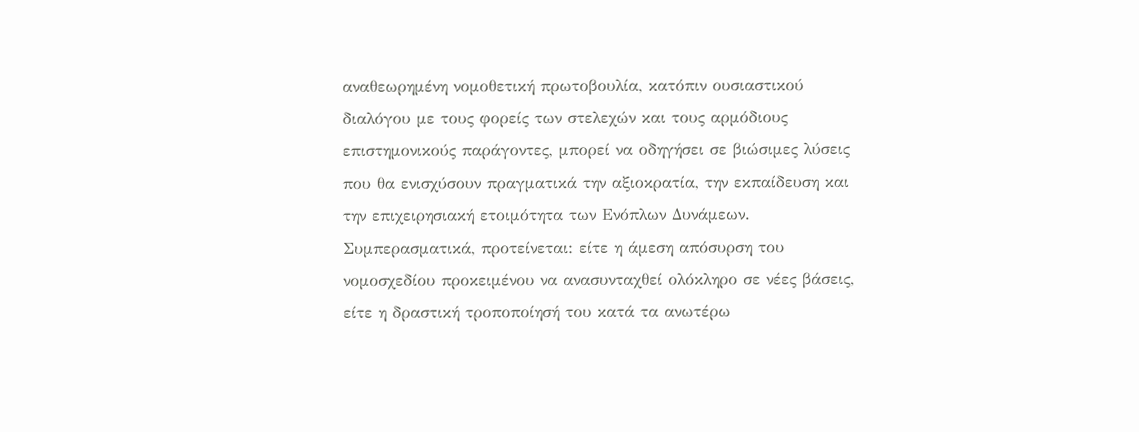αναθεωρημένη νομοθετική πρωτοβουλία, κατόπιν ουσιαστικού διαλόγου με τους φορείς των στελεχών και τους αρμόδιους επιστημονικούς παράγοντες, μπορεί να οδηγήσει σε βιώσιμες λύσεις που θα ενισχύσουν πραγματικά την αξιοκρατία, την εκπαίδευση και την επιχειρησιακή ετοιμότητα των Ενόπλων Δυνάμεων. Συμπερασματικά, προτείνεται: είτε η άμεση απόσυρση του νομοσχεδίου προκειμένου να ανασυνταχθεί ολόκληρο σε νέες βάσεις, είτε η δραστική τροποποίησή του κατά τα ανωτέρω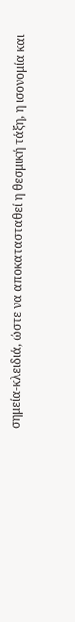σημεία-κλειδιά, ώστε να αποκατασταθεί η θεσμική τάξη, η ισονομία και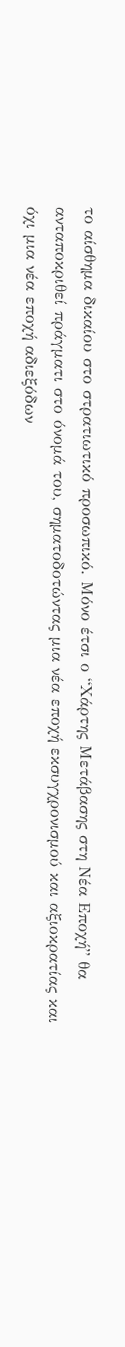το αίσθημα δικαίου στο στρατιωτικό προσωπικό. Μόνο έτσι ο “Χάρτης Μετάβασης στη Νέα Εποχή” θα ανταποκριθεί πράγματι στο όνομά του, σηματοδοτώντας μια νέα εποχή εκσυγχρονισμού και αξιοκρατίας και όχι μια νέα εποχή αδιεξόδων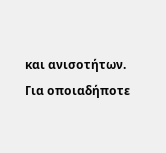και ανισοτήτων. Για οποιαδήποτε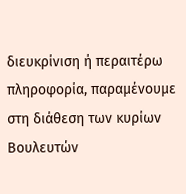διευκρίνιση ή περαιτέρω πληροφορία, παραμένουμε στη διάθεση των κυρίων Βουλευτών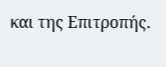και της Επιτροπής.